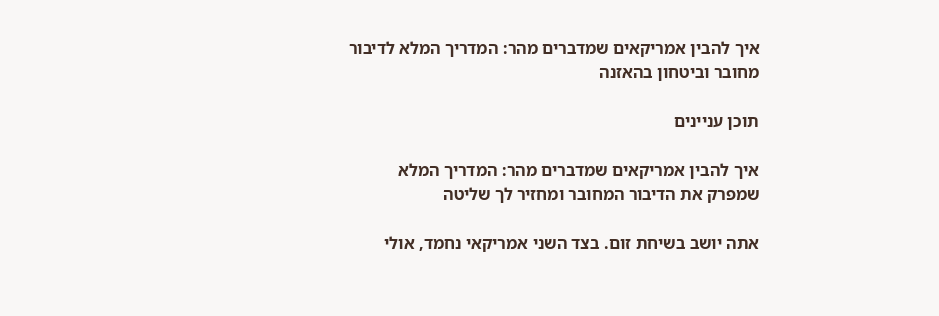איך להבין אמריקאים שמדברים מהר: המדריך המלא לדיבור מחובר וביטחון בהאזנה

תוכן עניינים

איך להבין אמריקאים שמדברים מהר: המדריך המלא שמפרק את הדיבור המחובר ומחזיר לך שליטה

אתה יושב בשיחת זום. בצד השני אמריקאי נחמד, אולי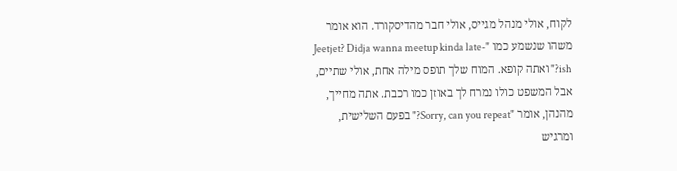לקוח, אולי מנהל מגייס, אולי חבר מהדיסקורד. הוא אומר משהו שנשמע כמו "Jeetjet? Didja wanna meetup kinda late-ish?" ואתה קופא. המוח שלך תופס מילה אחת, אולי שתיים, אבל המשפט כולו נמרח לך באוזן כמו רכבת. אתה מחייך, מהנהן, אומר "Sorry, can you repeat?" בפעם השלישית, ומרגיש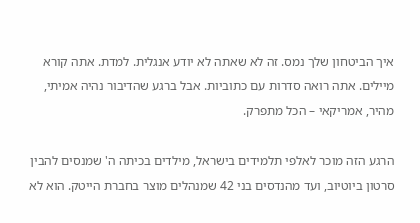איך הביטחון שלך נמס. זה לא שאתה לא יודע אנגלית. למדת. אתה קורא מיילים. אתה רואה סדרות עם כתוביות. אבל ברגע שהדיבור נהיה אמיתי, מהיר, אמריקאי – הכל מתפרק.

הרגע הזה מוכר לאלפי תלמידים בישראל, מילדים בכיתה ה' שמנסים להבין סרטון ביוטיוב, ועד מהנדסים בני 42 שמנהלים מוצר בחברת הייטק. הוא לא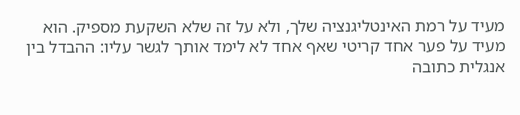מעיד על רמת האינטליגנציה שלך, ולא על זה שלא השקעת מספיק. הוא מעיד על פער אחד קריטי שאף אחד לא לימד אותך לגשר עליו: ההבדל בין אנגלית כתובה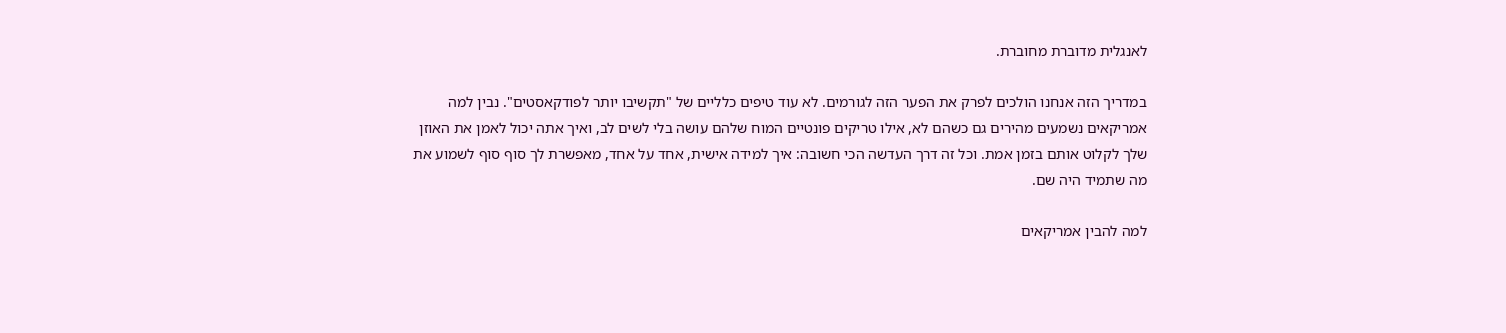לאנגלית מדוברת מחוברת.

במדריך הזה אנחנו הולכים לפרק את הפער הזה לגורמים. לא עוד טיפים כלליים של "תקשיבו יותר לפודקאסטים". נבין למה אמריקאים נשמעים מהירים גם כשהם לא, אילו טריקים פונטיים המוח שלהם עושה בלי לשים לב, ואיך אתה יכול לאמן את האוזן שלך לקלוט אותם בזמן אמת. וכל זה דרך העדשה הכי חשובה: איך למידה אישית, אחד על אחד, מאפשרת לך סוף סוף לשמוע את מה שתמיד היה שם.

למה להבין אמריקאים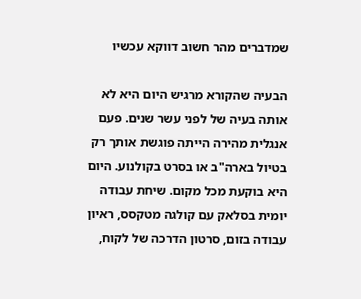שמדברים מהר חשוב דווקא עכשיו

הבעיה שהקורא מרגיש היום היא לא אותה בעיה של לפני עשר שנים. פעם אנגלית מהירה הייתה פוגשת אותך רק בטיול בארה"ב או בסרט בקולנוע. היום היא בוקעת מכל מקום. שיחת עבודה יומית בסלאק עם קולגה מטקסס, ראיון עבודה בזום, סרטון הדרכה של לקוח,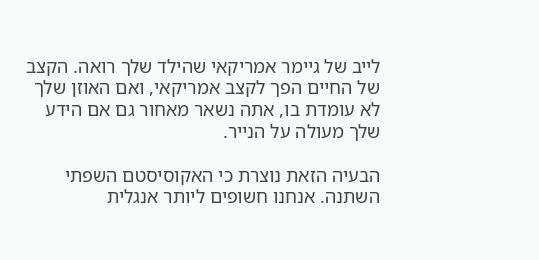לייב של גיימר אמריקאי שהילד שלך רואה. הקצב של החיים הפך לקצב אמריקאי, ואם האוזן שלך לא עומדת בו, אתה נשאר מאחור גם אם הידע שלך מעולה על הנייר.

הבעיה הזאת נוצרת כי האקוסיסטם השפתי השתנה. אנחנו חשופים ליותר אנגלית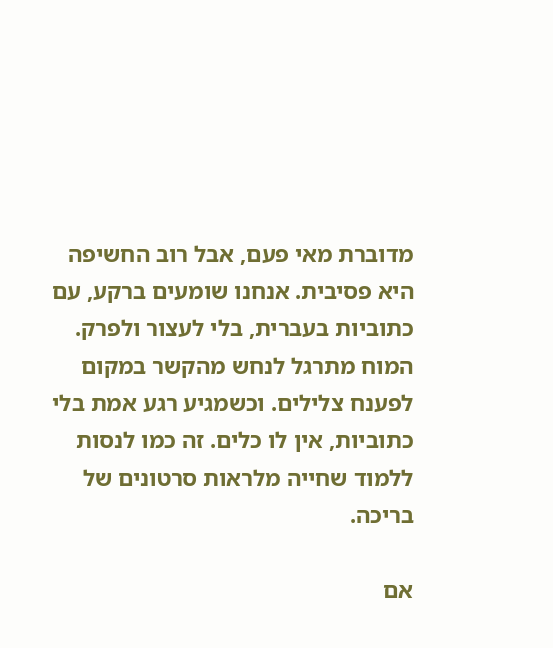מדוברת מאי פעם, אבל רוב החשיפה היא פסיבית. אנחנו שומעים ברקע, עם כתוביות בעברית, בלי לעצור ולפרק. המוח מתרגל לנחש מהקשר במקום לפענח צלילים. וכשמגיע רגע אמת בלי כתוביות, אין לו כלים. זה כמו לנסות ללמוד שחייה מלראות סרטונים של בריכה.

אם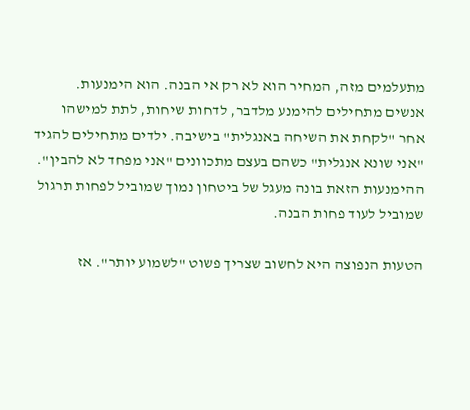מתעלמים מזה, המחיר הוא לא רק אי הבנה. הוא הימנעות. אנשים מתחילים להימנע מלדבר, לדחות שיחות, לתת למישהו אחר "לקחת את השיחה באנגלית" בישיבה. ילדים מתחילים להגיד "אני שונא אנגלית" כשהם בעצם מתכוונים "אני מפחד לא להבין". ההימנעות הזאת בונה מעגל של ביטחון נמוך שמוביל לפחות תרגול שמוביל לעוד פחות הבנה.

הטעות הנפוצה היא לחשוב שצריך פשוט "לשמוע יותר". אז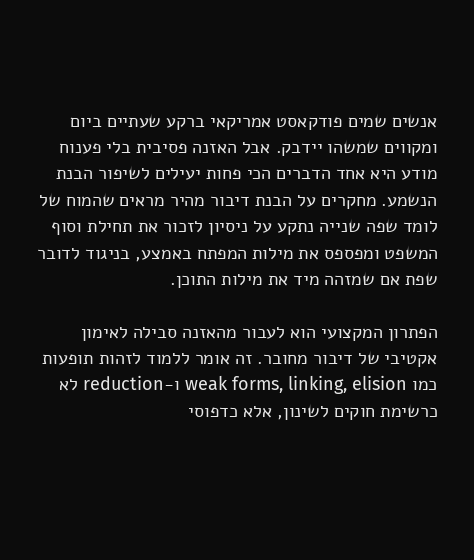אנשים שמים פודקאסט אמריקאי ברקע שעתיים ביום ומקווים שמשהו יידבק. אבל האזנה פסיבית בלי פענוח מודע היא אחד הדברים הכי פחות יעילים לשיפור הבנת הנשמע. מחקרים על הבנת דיבור מהיר מראים שהמוח של לומד שפה שנייה נתקע על ניסיון לזכור את תחילת וסוף המשפט ומפספס את מילות המפתח באמצע, בניגוד לדובר שפת אם שמזהה מיד את מילות התוכן.

הפתרון המקצועי הוא לעבור מהאזנה סבילה לאימון אקטיבי של דיבור מחובר. זה אומר ללמוד לזהות תופעות כמו weak forms, linking, elision ו-reduction לא כרשימת חוקים לשינון, אלא כדפוסי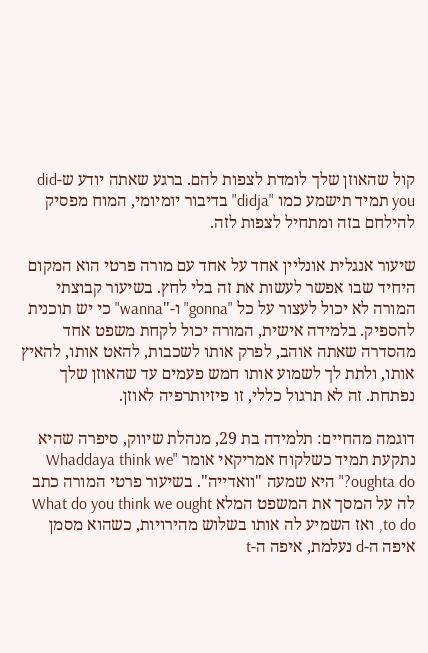קול שהאוזן שלך לומדת לצפות להם. ברגע שאתה יודע ש-did you תמיד תישמע כמו "didja" בדיבור יומיומי, המוח מפסיק להילחם בזה ומתחיל לצפות לזה.

שיעור אנגלית אונליין אחד על אחד עם מורה פרטי הוא המקום היחיד שבו אפשר לעשות את זה בלי לחץ. בשיעור קבוצתי המורה לא יכול לעצור על כל "gonna" ו-"wanna" כי יש תוכנית להספיק. בלמידה אישית, המורה יכול לקחת משפט אחד מהסדרה שאתה אוהב, לפרק אותו לשכבות, להאט אותו, להאיץ אותו, ולתת לך לשמוע אותו חמש פעמים עד שהאוזן שלך נפתחת. זה לא תרגול כללי, זו פיזיותרפיה לאוזן.

דוגמה מהחיים: תלמידה בת 29, מנהלת שיווק, סיפרה שהיא נתקעת תמיד כשלקוח אמריקאי אומר "Whaddaya think we oughta do?" היא שמעה "וואדייה". בשיעור פרטי המורה כתב לה על המסך את המשפט המלא What do you think we ought to do, ואז השמיע לה אותו בשלוש מהירויות, כשהוא מסמן איפה ה-d נעלמת, איפה ה-t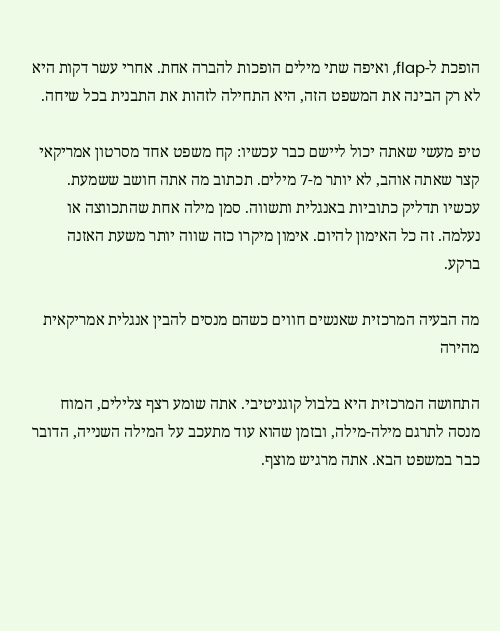הופכת ל-flap, ואיפה שתי מילים הופכות להברה אחת. אחרי עשר דקות היא לא רק הבינה את המשפט הזה, היא התחילה לזהות את התבנית בכל שיחה.

טיפ מעשי שאתה יכול ליישם כבר עכשיו: קח משפט אחד מסרטון אמריקאי קצר שאתה אוהב, לא יותר מ-7 מילים. תכתוב מה אתה חושב ששמעת. עכשיו תדליק כתוביות באנגלית ותשווה. סמן מילה אחת שהתכווצה או נעלמה. זה כל האימון להיום. אימון מיקרו כזה שווה יותר משעת האזנה ברקע.

מה הבעיה המרכזית שאנשים חווים כשהם מנסים להבין אנגלית אמריקאית מהירה

התחושה המרכזית היא בלבול קוגניטיבי. אתה שומע רצף צלילים, המוח מנסה לתרגם מילה-מילה, ובזמן שהוא עוד מתעכב על המילה השנייה, הדובר כבר במשפט הבא. אתה מרגיש מוצף.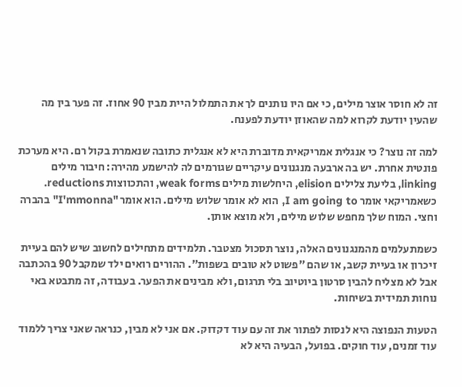זה לא חוסר אוצר מילים, כי אם היו נותנים לך את התמלול היית מבין 90 אחוז. זה פער בין מה שהעין יודעת לקרוא למה שהאוזן יודעת לפענח.

למה זה נוצר? כי אנגלית אמריקאית מדוברת היא לא אנגלית כתובה שנאמרת בקול רם. היא מערכת פונטית אחרת. יש בה ארבעה מנגנונים עיקריים שגורמים לה להישמע מהירה: חיבור מילים linking, בליעת צלילים elision, היחלשות מילים weak forms, והתכווצות reductions. כשאמריקאי אומר I am going to, הוא לא אומר שלוש מילים. הוא אומר "I'mmonna" בהברה וחצי. המוח שלך מחפש שלוש מילים, ולא מוצא אותן.

כשמתעלמים מהמנגנונים האלה, נוצר תסכול מצטבר. תלמידים מתחילים לחשוב שיש להם בעיית זיכרון או בעיית קשב, או שהם "פשוט לא טובים בשפות". ההורים רואים ילד שמקבל 90 בהכתבה אבל לא מצליח להבין סרטון ביוטיוב בלי תרגום, ולא מבינים את הפער. בעבודה, זה מתבטא באי נוחות תמידית בשיחות.

הטעות הנפוצה היא לנסות לפתור את זה עם עוד דקדוק. אם אני לא מבין, כנראה שאני צריך ללמוד עוד זמנים, עוד חוקים. בפועל, הבעיה היא לא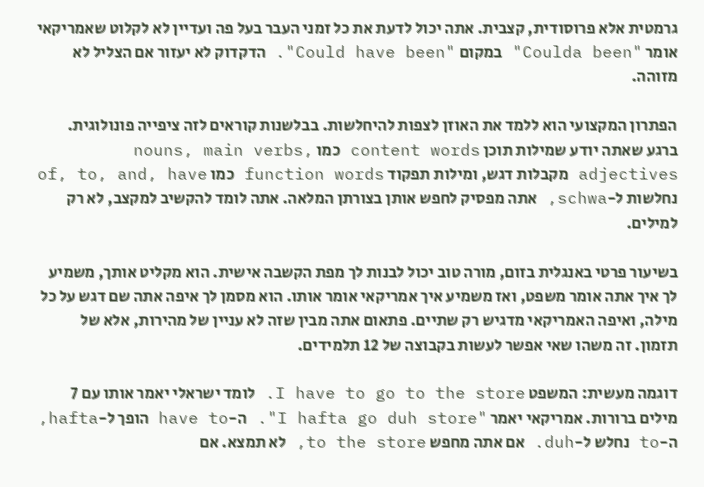גרמטית אלא פרוסודית, קצבית. אתה יכול לדעת את כל זמני העבר בעל פה ועדיין לא לקלוט שאמריקאי אומר "Coulda been" במקום "Could have been". הדקדוק לא יעזור אם הצליל לא מזוהה.

הפתרון המקצועי הוא ללמד את האוזן לצפות להיחלשות. בבלשנות קוראים לזה ציפייה פונולוגית. ברגע שאתה יודע שמילות תוכן content words כמו nouns, main verbs, adjectives מקבלות דגש, ומילות תפקוד function words כמו of, to, and, have נחלשות ל-schwa, אתה מפסיק לחפש אותן בצורתן המלאה. אתה לומד להקשיב למקצב, לא רק למילים.

בשיעור פרטי באנגלית בזום, מורה טוב יכול לבנות לך מפת הקשבה אישית. הוא מקליט אותך, משמיע לך איך אתה אומר משפט, ואז משמיע איך אמריקאי אומר אותו. הוא מסמן לך איפה אתה שם דגש על כל מילה, ואיפה האמריקאי מדגיש רק שתיים. פתאום אתה מבין שזה לא עניין של מהירות, אלא של תזמון. זה משהו שאי אפשר לעשות בקבוצה של 12 תלמידים.

דוגמה מעשית: המשפט I have to go to the store. לומד ישראלי יאמר אותו עם 7 מילים ברורות. אמריקאי יאמר "I hafta go duh store". ה-have to הופך ל-hafta, ה-to נחלש ל-duh. אם אתה מחפש to the store, לא תמצא. אם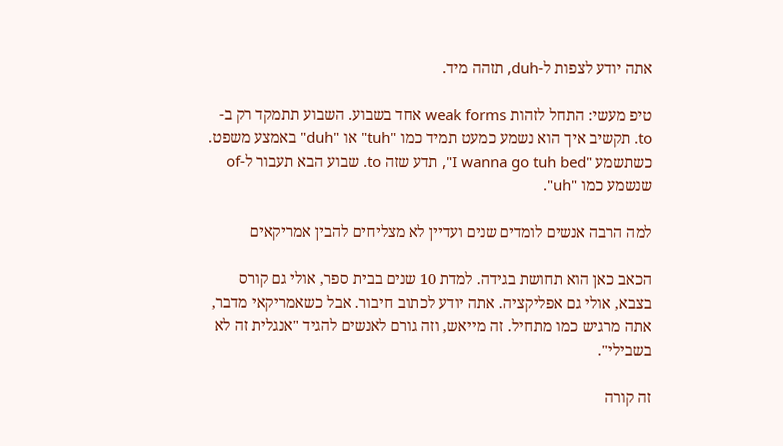אתה יודע לצפות ל-duh, תזהה מיד.

טיפ מעשי: התחל לזהות weak forms אחד בשבוע. השבוע תתמקד רק ב-to. תקשיב איך הוא נשמע כמעט תמיד כמו "tuh" או "duh" באמצע משפט. כשתשמע "I wanna go tuh bed", תדע שזה to. שבוע הבא תעבור ל-of שנשמע כמו "uh".

למה הרבה אנשים לומדים שנים ועדיין לא מצליחים להבין אמריקאים

הכאב כאן הוא תחושת בגידה. למדת 10 שנים בבית ספר, אולי גם קורס בצבא, אולי גם אפליקציה. אתה יודע לכתוב חיבור. אבל כשאמריקאי מדבר, אתה מרגיש כמו מתחיל. זה מייאש, וזה גורם לאנשים להגיד "אנגלית זה לא בשבילי".

זה קורה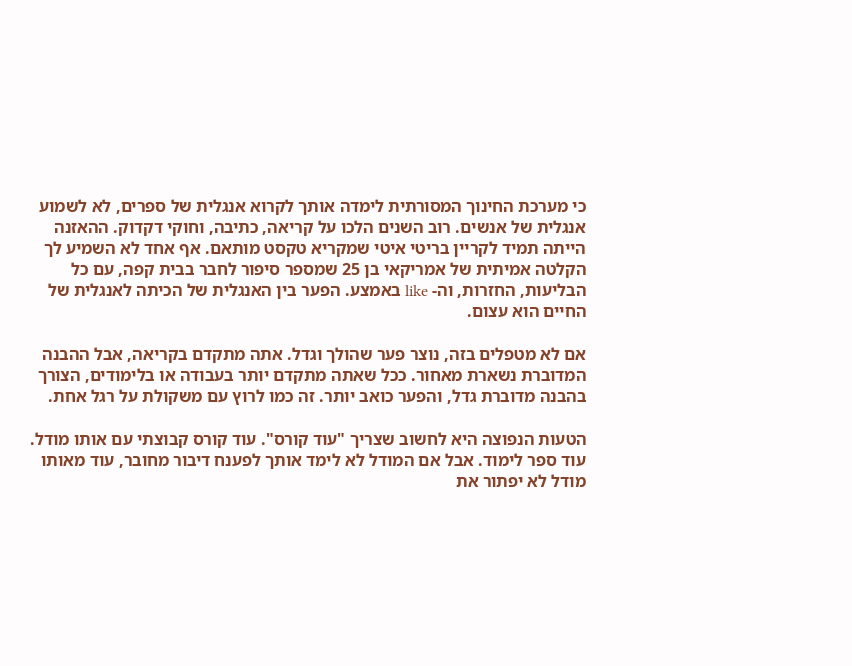כי מערכת החינוך המסורתית לימדה אותך לקרוא אנגלית של ספרים, לא לשמוע אנגלית של אנשים. רוב השנים הלכו על קריאה, כתיבה, וחוקי דקדוק. ההאזנה הייתה תמיד לקריין בריטי איטי שמקריא טקסט מותאם. אף אחד לא השמיע לך הקלטה אמיתית של אמריקאי בן 25 שמספר סיפור לחבר בבית קפה, עם כל הבליעות, החזרות, וה- like באמצע. הפער בין האנגלית של הכיתה לאנגלית של החיים הוא עצום.

אם לא מטפלים בזה, נוצר פער שהולך וגדל. אתה מתקדם בקריאה, אבל ההבנה המדוברת נשארת מאחור. ככל שאתה מתקדם יותר בעבודה או בלימודים, הצורך בהבנה מדוברת גדל, והפער כואב יותר. זה כמו לרוץ עם משקולת על רגל אחת.

הטעות הנפוצה היא לחשוב שצריך "עוד קורס". עוד קורס קבוצתי עם אותו מודל. עוד ספר לימוד. אבל אם המודל לא לימד אותך לפענח דיבור מחובר, עוד מאותו מודל לא יפתור את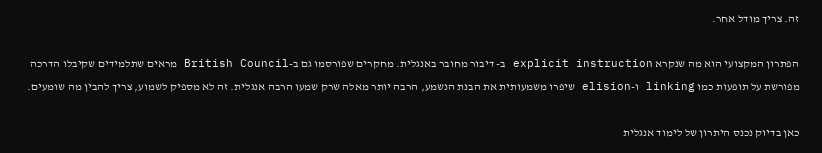זה. צריך מודל אחר.

הפתרון המקצועי הוא מה שנקרא explicit instruction ב- דיבור מחובר באנגלית. מחקרים שפורסמו גם ב-British Council מראים שתלמידים שקיבלו הדרכה מפורשת על תופעות כמו linking ו-elision שיפרו משמעותית את הבנת הנשמע, הרבה יותר מאלה שרק שמעו הרבה אנגלית. זה לא מספיק לשמוע, צריך להבין מה שומעים.

כאן בדיוק נכנס היתרון של לימוד אנגלית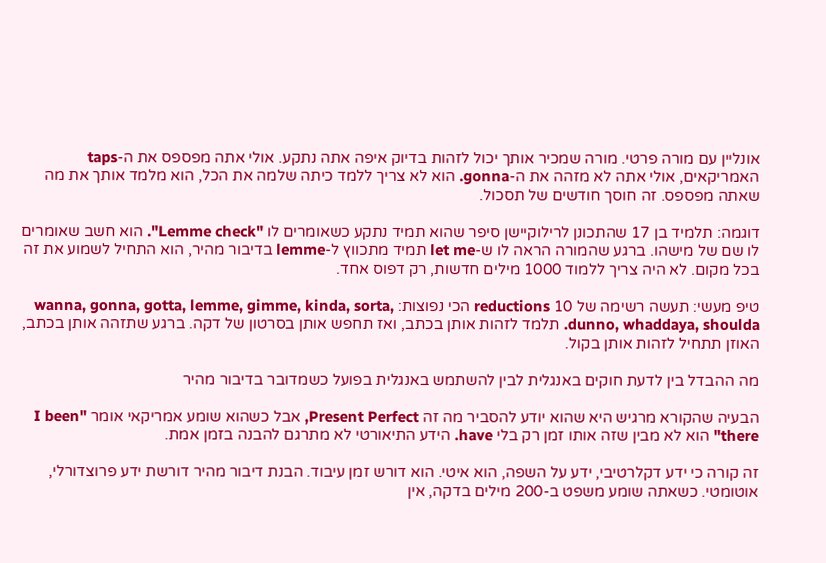אונליין עם מורה פרטי. מורה שמכיר אותך יכול לזהות בדיוק איפה אתה נתקע. אולי אתה מפספס את ה-taps האמריקאים, אולי אתה לא מזהה את ה-gonna. הוא לא צריך ללמד כיתה שלמה את הכל, הוא מלמד אותך את מה שאתה מפספס. זה חוסך חודשים של תסכול.

דוגמה: תלמיד בן 17 שהתכונן לרילוקיישן סיפר שהוא תמיד נתקע כשאומרים לו "Lemme check". הוא חשב שאומרים לו שם של מישהו. ברגע שהמורה הראה לו ש-let me תמיד מתכווץ ל-lemme בדיבור מהיר, הוא התחיל לשמוע את זה בכל מקום. לא היה צריך ללמוד 1000 מילים חדשות, רק דפוס אחד.

טיפ מעשי: תעשה רשימה של 10 reductions הכי נפוצות: wanna, gonna, gotta, lemme, gimme, kinda, sorta, dunno, whaddaya, shoulda. תלמד לזהות אותן בכתב, ואז תחפש אותן בסרטון של דקה. ברגע שתזהה אותן בכתב, האוזן תתחיל לזהות אותן בקול.

מה ההבדל בין לדעת חוקים באנגלית לבין להשתמש באנגלית בפועל כשמדובר בדיבור מהיר

הבעיה שהקורא מרגיש היא שהוא יודע להסביר מה זה Present Perfect, אבל כשהוא שומע אמריקאי אומר "I been there" הוא לא מבין שזה אותו זמן רק בלי have. הידע התיאורטי לא מתרגם להבנה בזמן אמת.

זה קורה כי ידע דקלרטיבי, ידע על השפה, הוא איטי. הוא דורש זמן עיבוד. הבנת דיבור מהיר דורשת ידע פרוצדורלי, אוטומטי. כשאתה שומע משפט ב-200 מילים בדקה, אין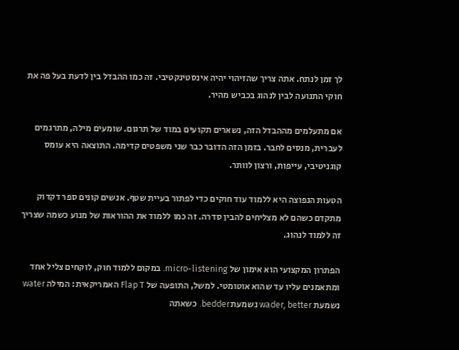לך זמן לנתח. אתה צריך שהזיהוי יהיה אינסטינקטיבי. זה כמו ההבדל בין לדעת בעל פה את חוקי התנועה לבין לנהוג בכביש מהיר.

אם מתעלמים מההבדל הזה, נשארים תקועים במוד של תרגום. שומעים מילה, מתרגמים לעברית, מנסים לחבר. בזמן הזה הדובר כבר שני משפטים קדימה. התוצאה היא עומס קוגניטיבי, עייפות, ורצון לוותר.

הטעות הנפוצה היא ללמוד עוד חוקים כדי לפתור בעיית שטף. אנשים קונים ספר דקדוק מתקדם כשהם לא מצליחים להבין סדרה. זה כמו ללמוד את ההוראות של מנוע כשמה שצריך זה ללמוד לנהוג.

הפתרון המקצועי הוא אימון של micro-listening. במקום ללמוד חוק, לוקחים צליל אחד ומתאמנים עליו עד שהוא אוטומטי. למשל, התופעה של Flap T האמריקאית: המילה water נשמעת wader, better נשמעת bedder. כשאתה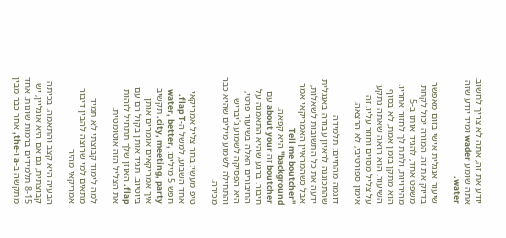יודע את זה, אתה לא צריך לחשוב. אתה שומע wader ומיד יודע שזה water.

שיעור אנגלית אישי בזום מאפשר בדיוק את זה. המורה יכול לקחת משפט אחד, להגיד אותו ב-5 מהירויות, ולתת לך לחזור אחריו. הוא מתקן בזמן אמת, לא בסוף השיעור. הוא רואה שאתה נתקע על צליל מסוים וחוזר עליו. זה אימון ספורטיבי, לא הרצאה.

דוגמה מהחיים: תלמידה שהתכוננה לראיון עבודה באנגלית ידעה את כל התשובות לשאלות, אבל כשהמראיין האמריקאי אמר "Tell me boutcher background" היא קפאה. boutcher זה about your עם חיבור. ברגע שהיא התאמנה על החיבורים האלה בשיעור פרטי, היא הפסיקה לשמוע ג'יבריש והתחילה לשמוע מילים שהיא כבר מכירה.

טיפ מעשי: בחר צליל אמריקאי אחד השבוע, למשל ה-flap T. חפש 5 מילים: water, better, city, meeting, party. תקשיב איך אמריקאים אומרים אותן ביוטיוב. תגיד אותן בקול רם עם flap. האוזן שלך תתחיל לזהות את הצליל הזה אוטומטית.

למה לימוד קבוצתי לא תמיד מתאים למי שרוצה להבין דיבור אמריקאי מהיר

הבעיה היא קצב והתאמה. בכיתה קבוצתית, גם אם היא אונליין, יש 8-15 תלמידים ברמות שונות. אחד מתקשה ב-a ו-the, אחר כבר מבין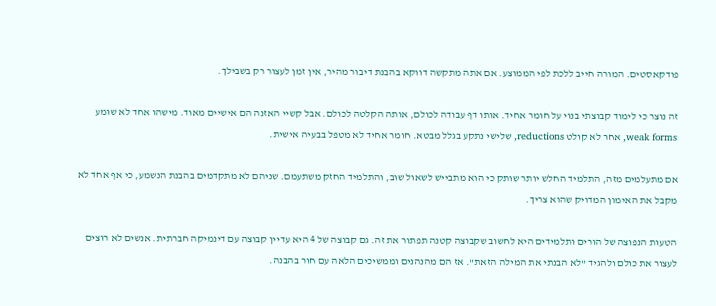פודקאסטים. המורה חייב ללכת לפי הממוצע. אם אתה מתקשה דווקא בהבנת דיבור מהיר, אין זמן לעצור רק בשבילך.

זה נוצר כי לימוד קבוצתי בנוי על חומר אחיד. אותו דף עבודה לכולם, אותה הקלטה לכולם. אבל קשיי האזנה הם אישיים מאוד. מישהו אחד לא שומע weak forms, אחר לא קולט reductions, שלישי נתקע בגלל מבטא. חומר אחיד לא מטפל בבעיה אישית.

אם מתעלמים מזה, התלמיד החלש יותר שותק כי הוא מתבייש לשאול שוב, והתלמיד החזק משתעמם. שניהם לא מתקדמים בהבנת הנשמע, כי אף אחד לא מקבל את האימון המדויק שהוא צריך.

הטעות הנפוצה של הורים ותלמידים היא לחשוב שקבוצה קטנה תפתור את זה. גם קבוצה של 4 היא עדיין קבוצה עם דינמיקה חברתית. אנשים לא רוצים לעצור את כולם ולהגיד "לא הבנתי את המילה הזאת". אז הם מהנהנים וממשיכים הלאה עם חור בהבנה.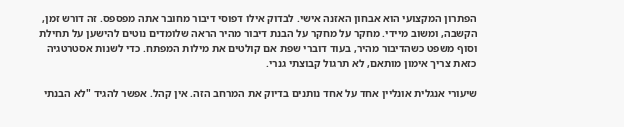הפתרון המקצועי הוא אבחון האזנה אישי. לבדוק אילו דפוסי דיבור מחובר אתה מפספס. זה דורש זמן, הקשבה, ומשוב מיידי. מחקר על מחקר על הבנת דיבור מהיר הראה שלומדים נוטים להישען על תחילת וסוף משפט כשהדיבור מהיר, בעוד דוברי שפת אם קולטים את מילות המפתח. כדי לשנות אסטרטגיה כזאת צריך אימון מותאם, לא תרגול קבוצתי גנרי.

שיעורי אנגלית אונליין אחד על אחד נותנים בדיוק את המרחב הזה. אין קהל. אפשר להגיד "לא הבנתי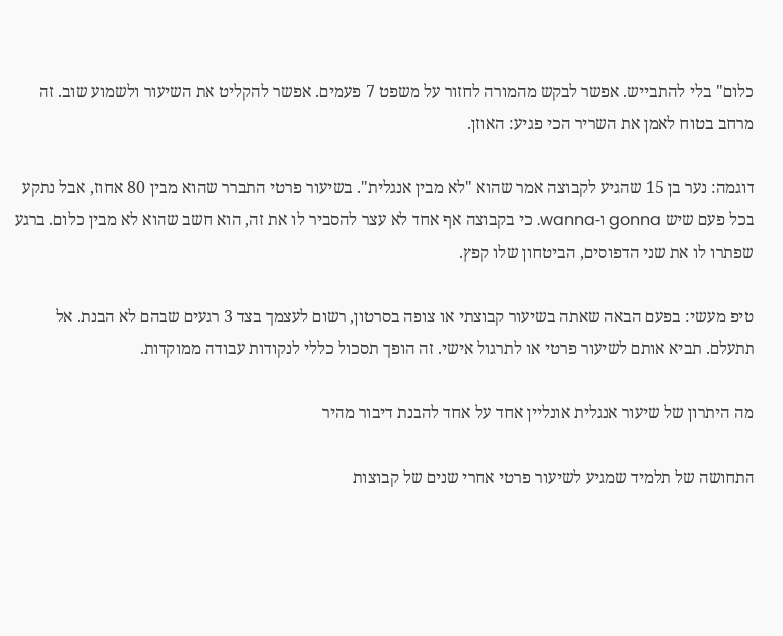כלום" בלי להתבייש. אפשר לבקש מהמורה לחזור על משפט 7 פעמים. אפשר להקליט את השיעור ולשמוע שוב. זה מרחב בטוח לאמן את השריר הכי פגיע: האוזן.

דוגמה: נער בן 15 שהגיע לקבוצה אמר שהוא "לא מבין אנגלית". בשיעור פרטי התברר שהוא מבין 80 אחוז, אבל נתקע בכל פעם שיש gonna ו-wanna. כי בקבוצה אף אחד לא עצר להסביר לו את זה, הוא חשב שהוא לא מבין כלום. ברגע שפתרו לו את שני הדפוסים, הביטחון שלו קפץ.

טיפ מעשי: בפעם הבאה שאתה בשיעור קבוצתי או צופה בסרטון, רשום לעצמך בצד 3 רגעים שבהם לא הבנת. אל תתעלם. תביא אותם לשיעור פרטי או לתרגול אישי. זה הופך תסכול כללי לנקודות עבודה ממוקדות.

מה היתרון של שיעור אנגלית אונליין אחד על אחד להבנת דיבור מהיר

התחושה של תלמיד שמגיע לשיעור פרטי אחרי שנים של קבוצות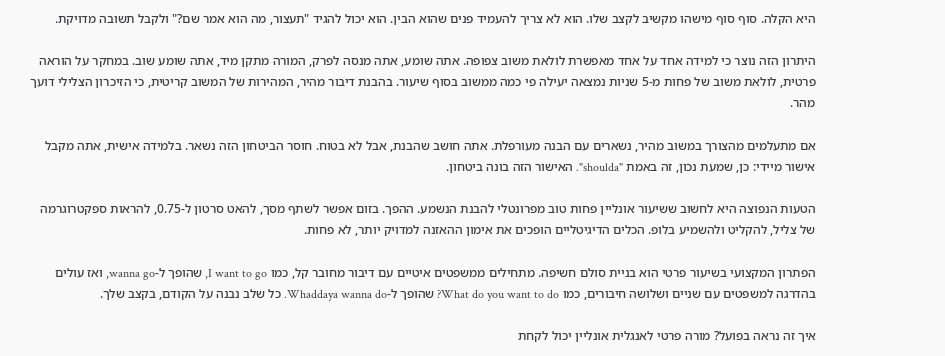היא הקלה. סוף סוף מישהו מקשיב לקצב שלו. הוא לא צריך להעמיד פנים שהוא הבין. הוא יכול להגיד "תעצור, מה הוא אמר שם?" ולקבל תשובה מדויקת.

היתרון הזה נוצר כי למידה אחד על אחד מאפשרת לולאת משוב צפופה. אתה שומע, אתה מנסה לפרק, המורה מתקן מיד, אתה שומע שוב. במחקר על הוראה פרטית, לולאת משוב של פחות מ-5 שניות נמצאה יעילה פי כמה ממשוב בסוף שיעור. בהבנת דיבור מהיר, המהירות של המשוב קריטית, כי הזיכרון הצלילי דועך מהר.

אם מתעלמים מהצורך במשוב מהיר, נשארים עם הבנה מעורפלת. אתה חושב שהבנת, אבל לא בטוח. חוסר הביטחון הזה נשאר. בלמידה אישית, אתה מקבל אישור מיידי: כן, שמעת נכון, זה באמת "shoulda". האישור הזה בונה ביטחון.

הטעות הנפוצה היא לחשוב ששיעור אונליין פחות טוב מפרונטלי להבנת הנשמע. ההפך. בזום אפשר לשתף מסך, להאט סרטון ל-0.75, להראות ספקטרוגרמה של צליל, להקליט ולהשמיע בלופ. הכלים הדיגיטליים הופכים את אימון ההאזנה למדויק יותר, לא פחות.

הפתרון המקצועי בשיעור פרטי הוא בניית סולם חשיפה. מתחילים ממשפטים איטיים עם דיבור מחובר קל, כמו I want to go, שהופך ל-wanna go, ואז עולים בהדרגה למשפטים עם שניים ושלושה חיבורים, כמו What do you want to do? שהופך ל-Whaddaya wanna do. כל שלב נבנה על הקודם, בקצב שלך.

איך זה נראה בפועל? מורה פרטי לאנגלית אונליין יכול לקחת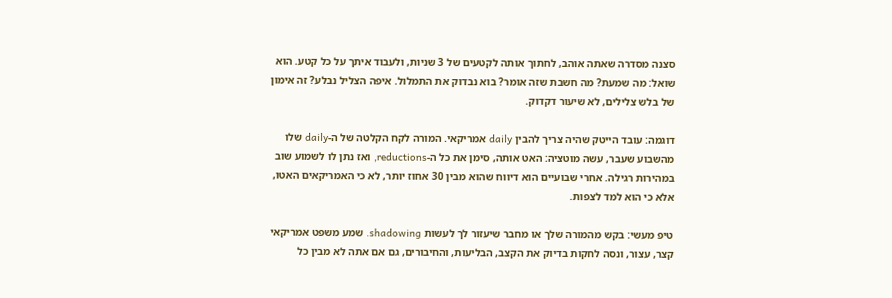סצנה מסדרה שאתה אוהב, לחתוך אותה לקטעים של 3 שניות, ולעבוד איתך על כל קטע. הוא שואל: מה שמעת? מה חשבת שזה אומר? בוא נבדוק את התמלול. איפה הצליל נבלע? זה אימון של בלש צלילים, לא שיעור דקדוק.

דוגמה: עובד הייטק שהיה צריך להבין daily אמריקאי. המורה לקח הקלטה של ה-daily שלו מהשבוע שעבר, עשה מוטציה: האט אותה, סימן את כל ה-reductions, ואז נתן לו לשמוע שוב במהירות רגילה. אחרי שבועיים הוא דיווח שהוא מבין 30 אחוז יותר, לא כי האמריקאים האטו, אלא כי הוא למד לצפות.

טיפ מעשי: בקש מהמורה שלך או מחבר שיעזור לך לעשות shadowing. שמע משפט אמריקאי קצר, עצור, ונסה לחקות בדיוק את הקצב, הבליעות, והחיבורים, גם אם אתה לא מבין כל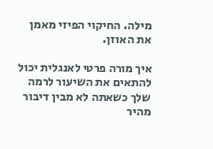מילה. החיקוי הפיזי מאמן את האוזן.

איך מורה פרטי לאנגלית יכול להתאים את השיעור לרמה שלך כשאתה לא מבין דיבור מהיר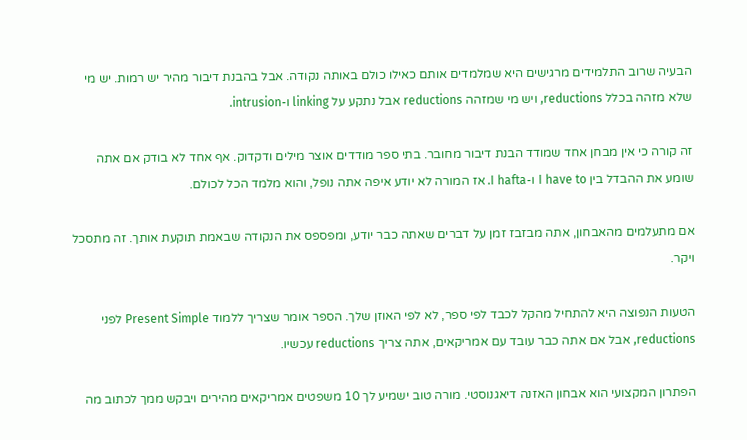הבעיה שרוב התלמידים מרגישים היא שמלמדים אותם כאילו כולם באותה נקודה. אבל בהבנת דיבור מהיר יש רמות. יש מי שלא מזהה בכלל reductions, ויש מי שמזהה reductions אבל נתקע על linking ו-intrusion.

זה קורה כי אין מבחן אחד שמודד הבנת דיבור מחובר. בתי ספר מודדים אוצר מילים ודקדוק. אף אחד לא בודק אם אתה שומע את ההבדל בין I have to ו-I hafta. אז המורה לא יודע איפה אתה נופל, והוא מלמד הכל לכולם.

אם מתעלמים מהאבחון, אתה מבזבז זמן על דברים שאתה כבר יודע, ומפספס את הנקודה שבאמת תוקעת אותך. זה מתסכל ויקר.

הטעות הנפוצה היא להתחיל מהקל לכבד לפי ספר, לא לפי האוזן שלך. הספר אומר שצריך ללמוד Present Simple לפני reductions, אבל אם אתה כבר עובד עם אמריקאים, אתה צריך reductions עכשיו.

הפתרון המקצועי הוא אבחון האזנה דיאגנוסטי. מורה טוב ישמיע לך 10 משפטים אמריקאים מהירים ויבקש ממך לכתוב מה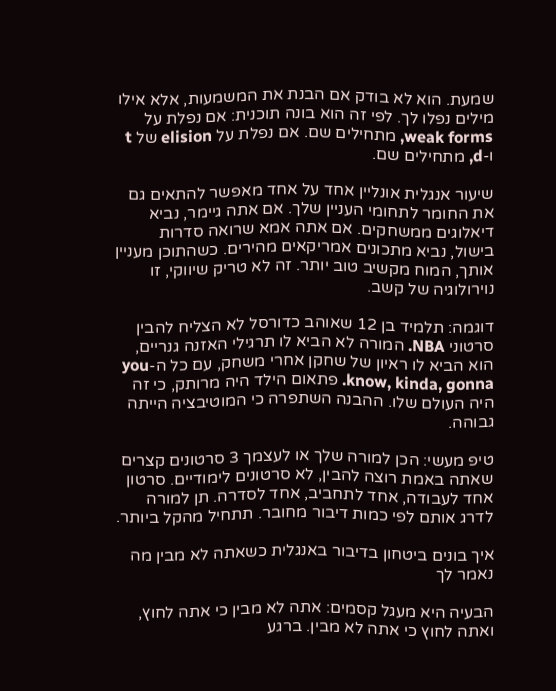שמעת. הוא לא בודק אם הבנת את המשמעות, אלא אילו מילים נפלו לך. לפי זה הוא בונה תוכנית: אם נפלת על weak forms, מתחילים שם. אם נפלת על elision של t ו-d, מתחילים שם.

שיעור אנגלית אונליין אחד על אחד מאפשר להתאים גם את החומר לתחומי העניין שלך. אם אתה גיימר, נביא דיאלוגים ממשחקים. אם אתה אמא שרואה סדרות בישול, נביא מתכונים אמריקאים מהירים. כשהתוכן מעניין אותך, המוח מקשיב טוב יותר. זה לא טריק שיווקי, זו נוירולוגיה של קשב.

דוגמה: תלמיד בן 12 שאוהב כדורסל לא הצליח להבין סרטוני NBA. המורה לא הביא לו תרגילי האזנה גנריים, הוא הביא לו ראיון של שחקן אחרי משחק, עם כל ה-you know, kinda, gonna. פתאום הילד היה מרותק, כי זה היה העולם שלו. ההבנה השתפרה כי המוטיבציה הייתה גבוהה.

טיפ מעשי: הכן למורה שלך או לעצמך 3 סרטונים קצרים שאתה באמת רוצה להבין, לא סרטונים לימודיים. סרטון אחד לעבודה, אחד לתחביב, אחד לסדרה. תן למורה לדרג אותם לפי כמות דיבור מחובר. תתחיל מהקל ביותר.

איך בונים ביטחון בדיבור באנגלית כשאתה לא מבין מה נאמר לך

הבעיה היא מעגל קסמים: אתה לא מבין כי אתה לחוץ, ואתה לחוץ כי אתה לא מבין. ברגע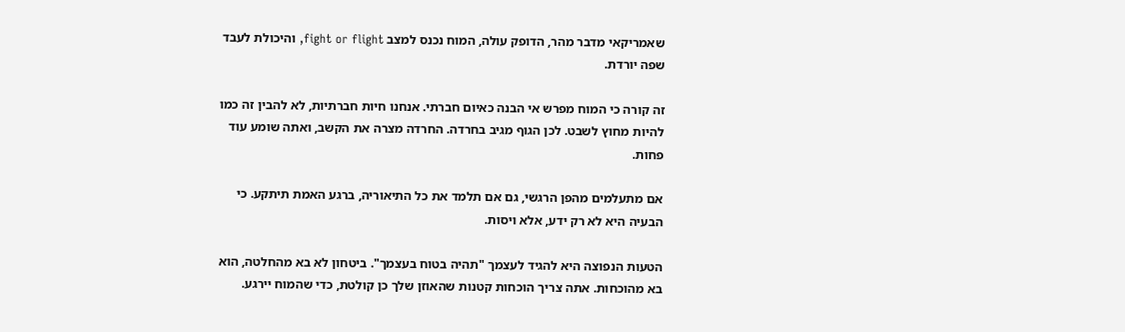שאמריקאי מדבר מהר, הדופק עולה, המוח נכנס למצב fight or flight, והיכולת לעבד שפה יורדת.

זה קורה כי המוח מפרש אי הבנה כאיום חברתי. אנחנו חיות חברתיות, לא להבין זה כמו להיות מחוץ לשבט. לכן הגוף מגיב בחרדה. החרדה מצרה את הקשב, ואתה שומע עוד פחות.

אם מתעלמים מהפן הרגשי, גם אם תלמד את כל התיאוריה, ברגע האמת תיתקע. כי הבעיה היא לא רק ידע, אלא ויסות.

הטעות הנפוצה היא להגיד לעצמך "תהיה בטוח בעצמך". ביטחון לא בא מהחלטה, הוא בא מהוכחות. אתה צריך הוכחות קטנות שהאוזן שלך כן קולטת, כדי שהמוח יירגע.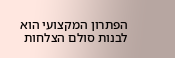הפתרון המקצועי הוא לבנות סולם הצלחות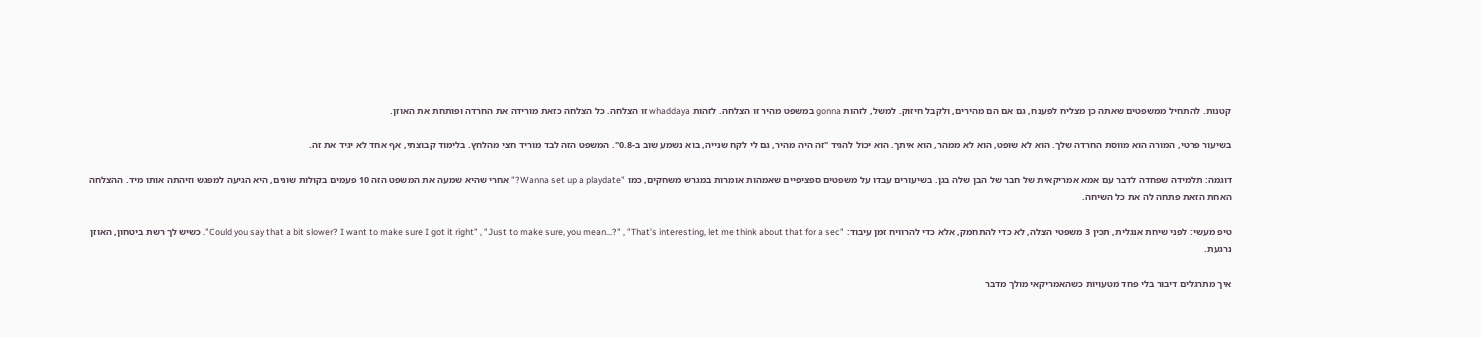קטנות. להתחיל ממשפטים שאתה כן מצליח לפענח, גם אם הם מהירים, ולקבל חיזוק. למשל, לזהות gonna במשפט מהיר זו הצלחה. לזהות whaddaya זו הצלחה. כל הצלחה כזאת מורידה את החרדה ופותחת את האוזן.

בשיעור פרטי, המורה הוא מווסת החרדה שלך. הוא לא שופט, הוא לא ממהר, הוא איתך. הוא יכול להגיד "זה היה מהיר, גם לי לקח שנייה, בוא נשמע שוב ב-0.8". המשפט הזה לבד מוריד חצי מהלחץ. בלימוד קבוצתי, אף אחד לא יגיד את זה.

דוגמה: תלמידה שפחדה לדבר עם אמא אמריקאית של חבר של הבן שלה בגן. בשיעורים עבדו על משפטים ספציפיים שאמהות אומרות במגרש משחקים, כמו "Wanna set up a playdate?" אחרי שהיא שמעה את המשפט הזה 10 פעמים בקולות שונים, היא הגיעה למפגש וזיהתה אותו מיד. ההצלחה האחת הזאת פתחה לה את כל השיחה.

טיפ מעשי: לפני שיחת אנגלית, תכין 3 משפטי הצלה, לא כדי להתחמק, אלא כדי להרוויח זמן עיבוד: "Could you say that a bit slower? I want to make sure I got it right" , "Just to make sure, you mean…?" , "That's interesting, let me think about that for a sec". כשיש לך רשת ביטחון, האוזן נרגעת.

איך מתרגלים דיבור בלי פחד מטעויות כשהאמריקאי מולך מדבר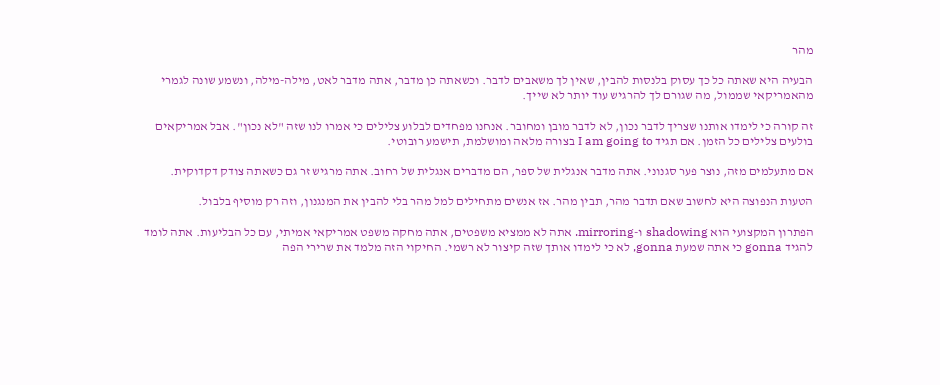מהר

הבעיה היא שאתה כל כך עסוק בלנסות להבין, שאין לך משאבים לדבר. וכשאתה כן מדבר, אתה מדבר לאט, מילה-מילה, ונשמע שונה לגמרי מהאמריקאי שממול, מה שגורם לך להרגיש עוד יותר לא שייך.

זה קורה כי לימדו אותנו שצריך לדבר נכון, לא לדבר מובן ומחובר. אנחנו מפחדים לבלוע צלילים כי אמרו לנו שזה "לא נכון". אבל אמריקאים בולעים צלילים כל הזמן. אם תגיד I am going to בצורה מלאה ומושלמת, תישמע רובוטי.

אם מתעלמים מזה, נוצר פער סגנוני. אתה מדבר אנגלית של ספר, הם מדברים אנגלית של רחוב. אתה מרגיש זר גם כשאתה צודק דקדוקית.

הטעות הנפוצה היא לחשוב שאם תדבר מהר, תבין מהר. אז אנשים מתחילים למל מהר בלי להבין את המנגנון, וזה רק מוסיף בלבול.

הפתרון המקצועי הוא shadowing ו-mirroring. אתה לא ממציא משפטים, אתה מחקה משפט אמריקאי אמיתי, עם כל הבליעות. אתה לומד להגיד gonna כי אתה שמעת gonna, לא כי לימדו אותך שזה קיצור לא רשמי. החיקוי הזה מלמד את שרירי הפה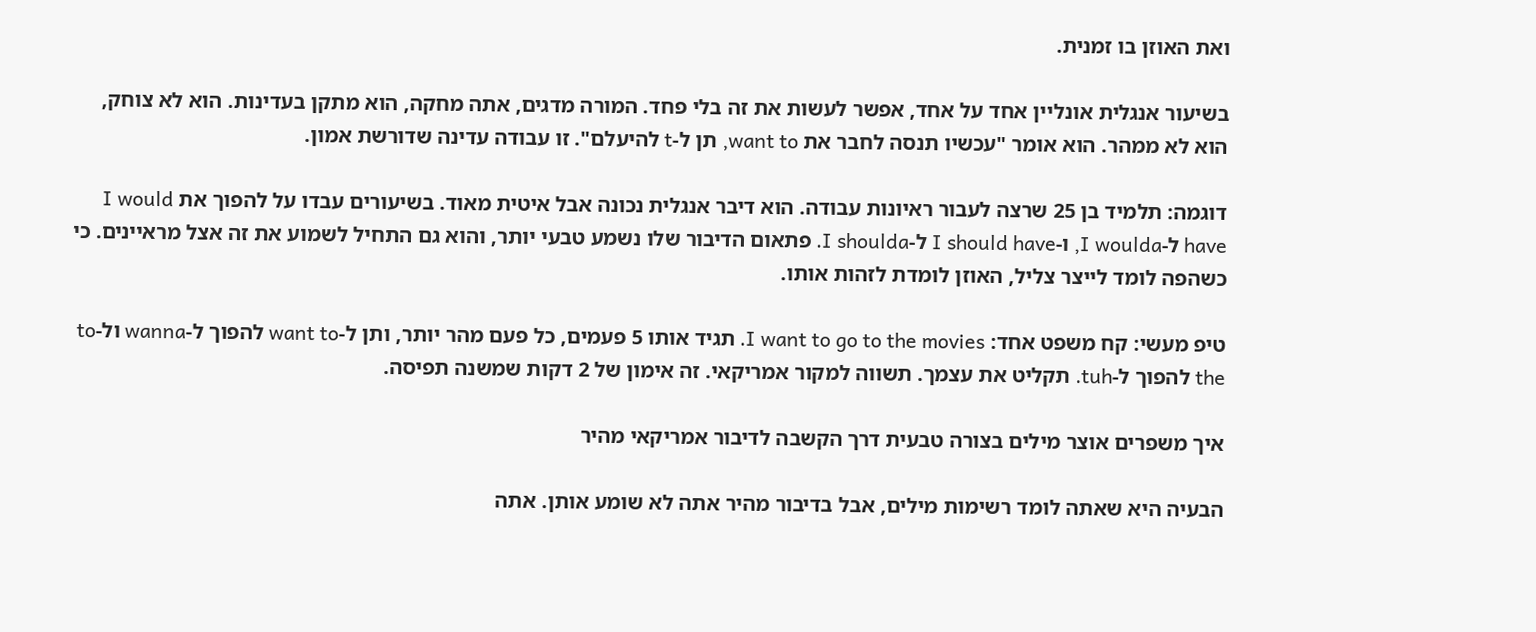ואת האוזן בו זמנית.

בשיעור אנגלית אונליין אחד על אחד, אפשר לעשות את זה בלי פחד. המורה מדגים, אתה מחקה, הוא מתקן בעדינות. הוא לא צוחק, הוא לא ממהר. הוא אומר "עכשיו תנסה לחבר את want to, תן ל-t להיעלם". זו עבודה עדינה שדורשת אמון.

דוגמה: תלמיד בן 25 שרצה לעבור ראיונות עבודה. הוא דיבר אנגלית נכונה אבל איטית מאוד. בשיעורים עבדו על להפוך את I would have ל-I woulda, ו-I should have ל-I shoulda. פתאום הדיבור שלו נשמע טבעי יותר, והוא גם התחיל לשמוע את זה אצל מראיינים. כי כשהפה לומד לייצר צליל, האוזן לומדת לזהות אותו.

טיפ מעשי: קח משפט אחד: I want to go to the movies. תגיד אותו 5 פעמים, כל פעם מהר יותר, ותן ל-want to להפוך ל-wanna ול-to the להפוך ל-tuh. תקליט את עצמך. תשווה למקור אמריקאי. זה אימון של 2 דקות שמשנה תפיסה.

איך משפרים אוצר מילים בצורה טבעית דרך הקשבה לדיבור אמריקאי מהיר

הבעיה היא שאתה לומד רשימות מילים, אבל בדיבור מהיר אתה לא שומע אותן. אתה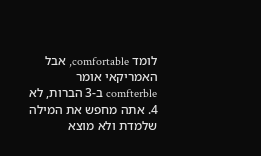לומד comfortable, אבל האמריקאי אומר comfterble ב-3 הברות, לא 4. אתה מחפש את המילה שלמדת ולא מוצא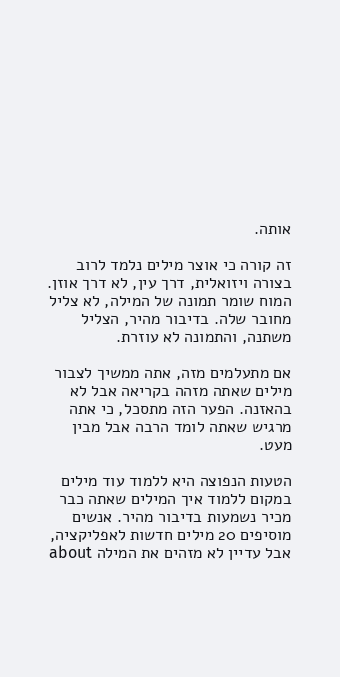אותה.

זה קורה כי אוצר מילים נלמד לרוב בצורה ויזואלית, דרך עין, לא דרך אוזן. המוח שומר תמונה של המילה, לא צליל מחובר שלה. בדיבור מהיר, הצליל משתנה, והתמונה לא עוזרת.

אם מתעלמים מזה, אתה ממשיך לצבור מילים שאתה מזהה בקריאה אבל לא בהאזנה. הפער הזה מתסכל, כי אתה מרגיש שאתה לומד הרבה אבל מבין מעט.

הטעות הנפוצה היא ללמוד עוד מילים במקום ללמוד איך המילים שאתה כבר מכיר נשמעות בדיבור מהיר. אנשים מוסיפים 20 מילים חדשות לאפליקציה, אבל עדיין לא מזהים את המילה about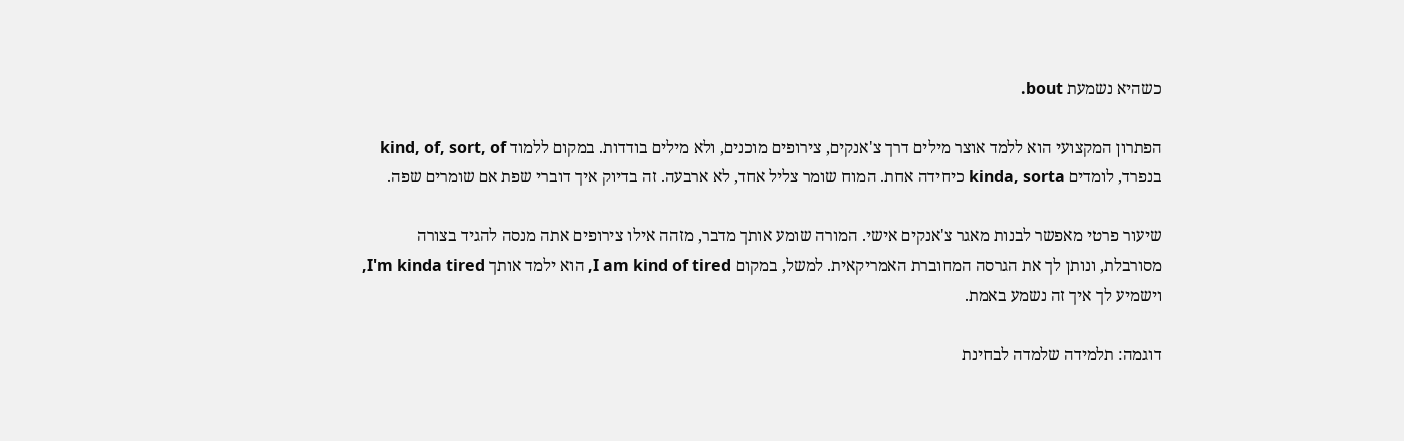כשהיא נשמעת bout.

הפתרון המקצועי הוא ללמד אוצר מילים דרך צ'אנקים, צירופים מוכנים, ולא מילים בודדות. במקום ללמוד kind, of, sort, of בנפרד, לומדים kinda, sorta כיחידה אחת. המוח שומר צליל אחד, לא ארבעה. זה בדיוק איך דוברי שפת אם שומרים שפה.

שיעור פרטי מאפשר לבנות מאגר צ'אנקים אישי. המורה שומע אותך מדבר, מזהה אילו צירופים אתה מנסה להגיד בצורה מסורבלת, ונותן לך את הגרסה המחוברת האמריקאית. למשל, במקום I am kind of tired, הוא ילמד אותך I'm kinda tired, וישמיע לך איך זה נשמע באמת.

דוגמה: תלמידה שלמדה לבחינת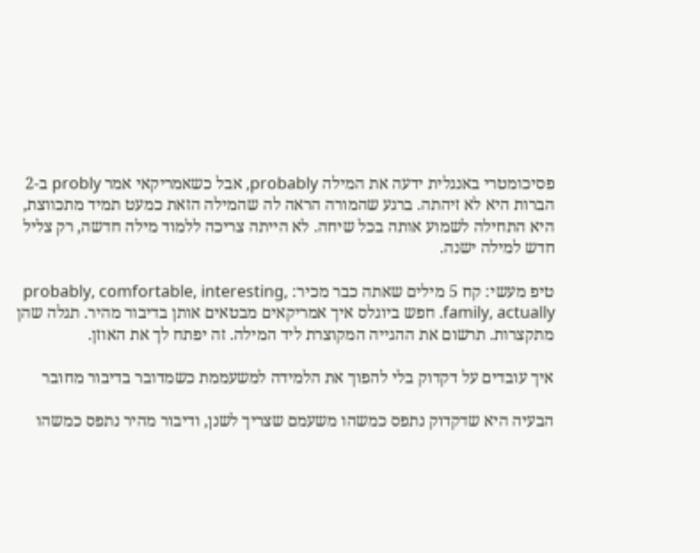פסיכומטרי באנגלית ידעה את המילה probably, אבל כשאמריקאי אמר probly ב-2 הברות היא לא זיהתה. ברגע שהמורה הראה לה שהמילה הזאת כמעט תמיד מתכווצת, היא התחילה לשמוע אותה בכל שיחה. לא הייתה צריכה ללמוד מילה חדשה, רק צליל חדש למילה ישנה.

טיפ מעשי: קח 5 מילים שאתה כבר מכיר: probably, comfortable, interesting, family, actually. חפש ביוגלס איך אמריקאים מבטאים אותן בדיבור מהיר. תגלה שהן מתקצרות. תרשום את ההגייה המקוצרת ליד המילה. זה יפתח לך את האוזן.

איך עובדים על דקדוק בלי להפוך את הלמידה למשעממת כשמדובר בדיבור מחובר

הבעיה היא שדקדוק נתפס כמשהו משעמם שצריך לשנן, ודיבור מהיר נתפס כמשהו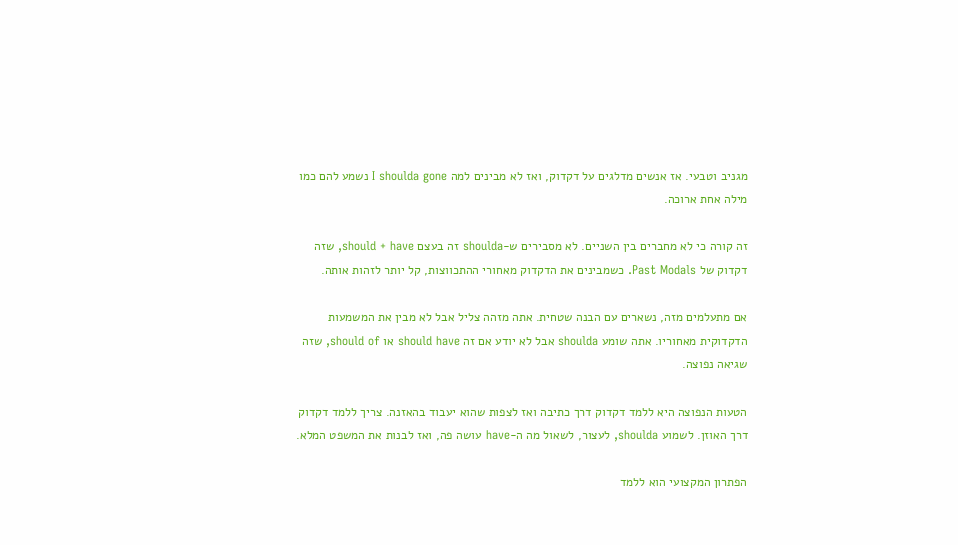מגניב וטבעי. אז אנשים מדלגים על דקדוק, ואז לא מבינים למה I shoulda gone נשמע להם כמו מילה אחת ארוכה.

זה קורה כי לא מחברים בין השניים. לא מסבירים ש-shoulda זה בעצם should + have, שזה דקדוק של Past Modals. כשמבינים את הדקדוק מאחורי ההתכווצות, קל יותר לזהות אותה.

אם מתעלמים מזה, נשארים עם הבנה שטחית. אתה מזהה צליל אבל לא מבין את המשמעות הדקדוקית מאחוריו. אתה שומע shoulda אבל לא יודע אם זה should have או should of, שזה שגיאה נפוצה.

הטעות הנפוצה היא ללמד דקדוק דרך כתיבה ואז לצפות שהוא יעבוד בהאזנה. צריך ללמד דקדוק דרך האוזן. לשמוע shoulda, לעצור, לשאול מה ה-have עושה פה, ואז לבנות את המשפט המלא.

הפתרון המקצועי הוא ללמד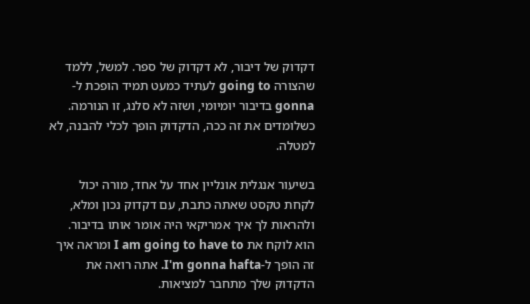דקדוק של דיבור, לא דקדוק של ספר. למשל, ללמד שהצורה going to לעתיד כמעט תמיד הופכת ל-gonna בדיבור יומיומי, ושזה לא סלנג, זו הנורמה. כשלומדים את זה ככה, הדקדוק הופך לכלי להבנה, לא למטלה.

בשיעור אנגלית אונליין אחד על אחד, מורה יכול לקחת טקסט שאתה כתבת, עם דקדוק נכון ומלא, ולהראות לך איך אמריקאי היה אומר אותו בדיבור. הוא לוקח את I am going to have to ומראה איך זה הופך ל-I'm gonna hafta. אתה רואה את הדקדוק שלך מתחבר למציאות.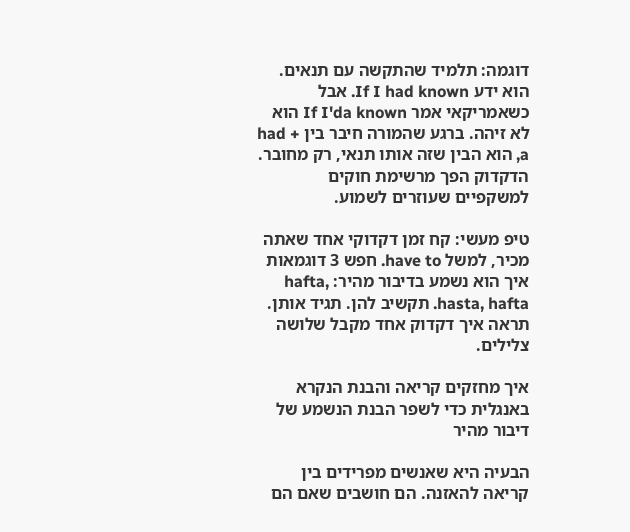דוגמה: תלמיד שהתקשה עם תנאים. הוא ידע If I had known. אבל כשאמריקאי אמר If I'da known הוא לא זיהה. ברגע שהמורה חיבר בין had + a, הוא הבין שזה אותו תנאי, רק מחובר. הדקדוק הפך מרשימת חוקים למשקפיים שעוזרים לשמוע.

טיפ מעשי: קח זמן דקדוקי אחד שאתה מכיר, למשל have to. חפש 3 דוגמאות איך הוא נשמע בדיבור מהיר: hafta, hasta, hafta. תקשיב להן. תגיד אותן. תראה איך דקדוק אחד מקבל שלושה צלילים.

איך מחזקים קריאה והבנת הנקרא באנגלית כדי לשפר הבנת הנשמע של דיבור מהיר

הבעיה היא שאנשים מפרידים בין קריאה להאזנה. הם חושבים שאם הם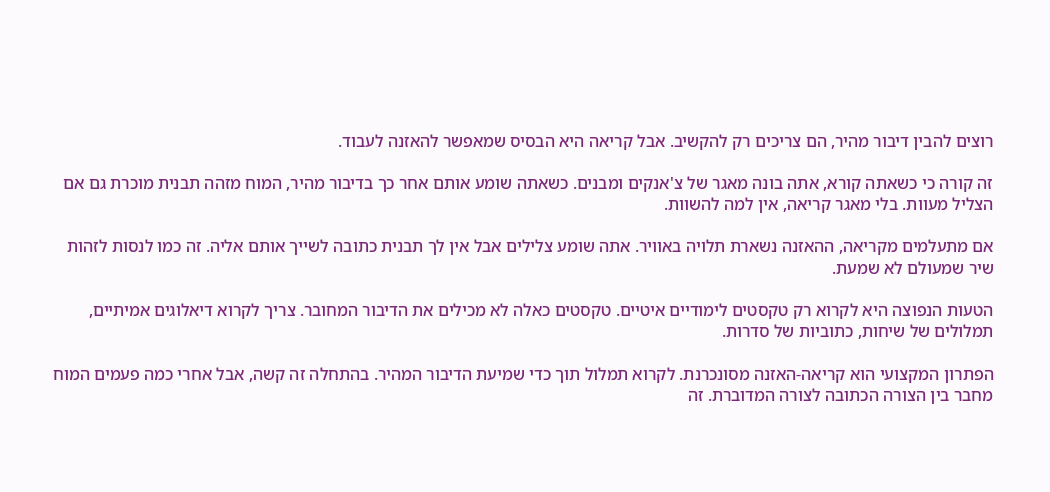רוצים להבין דיבור מהיר, הם צריכים רק להקשיב. אבל קריאה היא הבסיס שמאפשר להאזנה לעבוד.

זה קורה כי כשאתה קורא, אתה בונה מאגר של צ'אנקים ומבנים. כשאתה שומע אותם אחר כך בדיבור מהיר, המוח מזהה תבנית מוכרת גם אם הצליל מעוות. בלי מאגר קריאה, אין למה להשוות.

אם מתעלמים מקריאה, ההאזנה נשארת תלויה באוויר. אתה שומע צלילים אבל אין לך תבנית כתובה לשייך אותם אליה. זה כמו לנסות לזהות שיר שמעולם לא שמעת.

הטעות הנפוצה היא לקרוא רק טקסטים לימודיים איטיים. טקסטים כאלה לא מכילים את הדיבור המחובר. צריך לקרוא דיאלוגים אמיתיים, תמלולים של שיחות, כתוביות של סדרות.

הפתרון המקצועי הוא קריאה-האזנה מסונכרנת. לקרוא תמלול תוך כדי שמיעת הדיבור המהיר. בהתחלה זה קשה, אבל אחרי כמה פעמים המוח מחבר בין הצורה הכתובה לצורה המדוברת. זה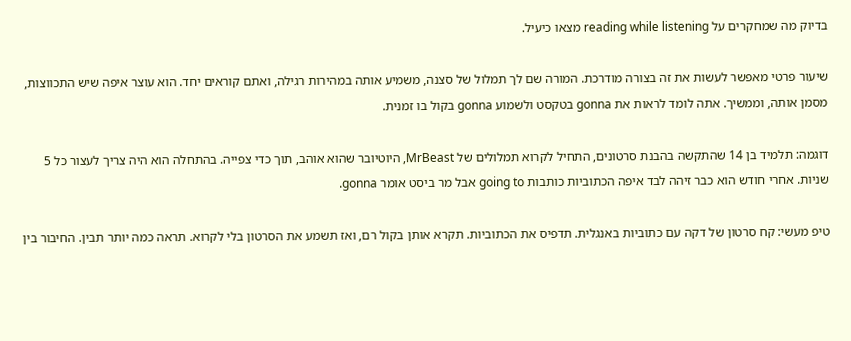בדיוק מה שמחקרים על reading while listening מצאו כיעיל.

שיעור פרטי מאפשר לעשות את זה בצורה מודרכת. המורה שם לך תמלול של סצנה, משמיע אותה במהירות רגילה, ואתם קוראים יחד. הוא עוצר איפה שיש התכווצות, מסמן אותה, וממשיך. אתה לומד לראות את gonna בטקסט ולשמוע gonna בקול בו זמנית.

דוגמה: תלמיד בן 14 שהתקשה בהבנת סרטונים, התחיל לקרוא תמלולים של MrBeast, היוטיובר שהוא אוהב, תוך כדי צפייה. בהתחלה הוא היה צריך לעצור כל 5 שניות. אחרי חודש הוא כבר זיהה לבד איפה הכתוביות כותבות going to אבל מר ביסט אומר gonna.

טיפ מעשי: קח סרטון של דקה עם כתוביות באנגלית. תדפיס את הכתוביות. תקרא אותן בקול רם, ואז תשמע את הסרטון בלי לקרוא. תראה כמה יותר תבין. החיבור בין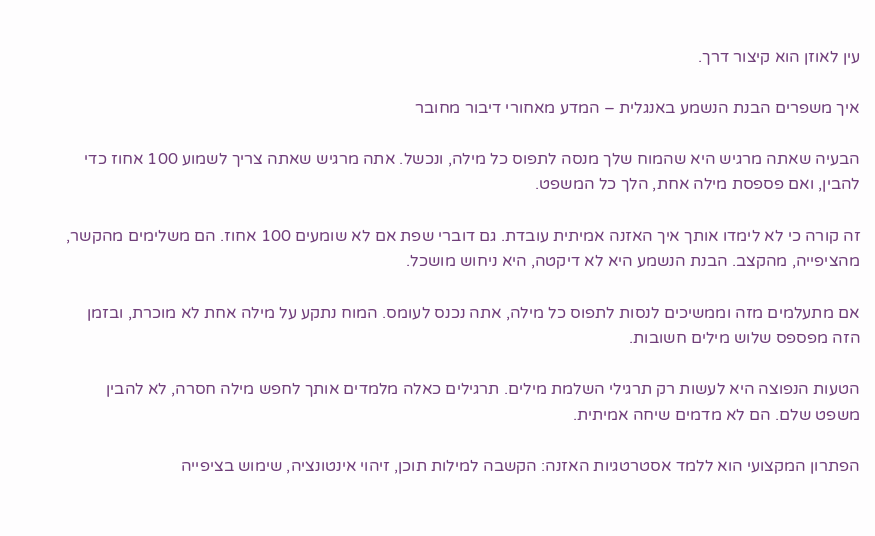עין לאוזן הוא קיצור דרך.

איך משפרים הבנת הנשמע באנגלית – המדע מאחורי דיבור מחובר

הבעיה שאתה מרגיש היא שהמוח שלך מנסה לתפוס כל מילה, ונכשל. אתה מרגיש שאתה צריך לשמוע 100 אחוז כדי להבין, ואם פספסת מילה אחת, הלך כל המשפט.

זה קורה כי לא לימדו אותך איך האזנה אמיתית עובדת. גם דוברי שפת אם לא שומעים 100 אחוז. הם משלימים מהקשר, מהציפייה, מהקצב. הבנת הנשמע היא לא דיקטה, היא ניחוש מושכל.

אם מתעלמים מזה וממשיכים לנסות לתפוס כל מילה, אתה נכנס לעומס. המוח נתקע על מילה אחת לא מוכרת, ובזמן הזה מפספס שלוש מילים חשובות.

הטעות הנפוצה היא לעשות רק תרגילי השלמת מילים. תרגילים כאלה מלמדים אותך לחפש מילה חסרה, לא להבין משפט שלם. הם לא מדמים שיחה אמיתית.

הפתרון המקצועי הוא ללמד אסטרטגיות האזנה: הקשבה למילות תוכן, זיהוי אינטונציה, שימוש בציפייה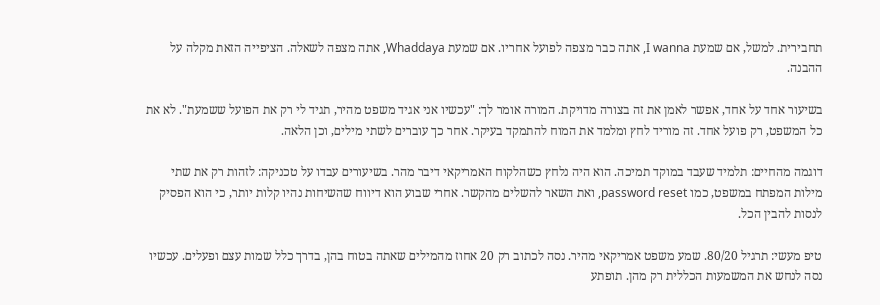תחבירית. למשל, אם שמעת I wanna, אתה כבר מצפה לפועל אחריו. אם שמעת Whaddaya, אתה מצפה לשאלה. הציפייה הזאת מקלה על ההבנה.

בשיעור אחד על אחד, אפשר לאמן את זה בצורה מדויקת. המורה אומר לך: "עכשיו אני אגיד משפט מהיר, תגיד לי רק את הפועל ששמעת". לא את כל המשפט, רק פועל אחד. זה מוריד לחץ ומלמד את המוח להתמקד בעיקר. אחר כך עוברים לשתי מילים, וכן הלאה.

דוגמה מהחיים: תלמיד שעבד במוקד תמיכה. הוא היה נלחץ כשהלקוח האמריקאי דיבר מהר. בשיעורים עבדו על טכניקה: לזהות רק את שתי מילות המפתח במשפט, כמו password reset, ואת השאר להשלים מהקשר. אחרי שבוע הוא דיווח שהשיחות נהיו קלות יותר, כי הוא הפסיק לנסות להבין הכל.

טיפ מעשי: תרגיל 80/20. שמע משפט אמריקאי מהיר. נסה לכתוב רק 20 אחוז מהמילים שאתה בטוח בהן, בדרך כלל שמות עצם ופעלים. עכשיו נסה לנחש את המשמעות הכללית רק מהן. תופתע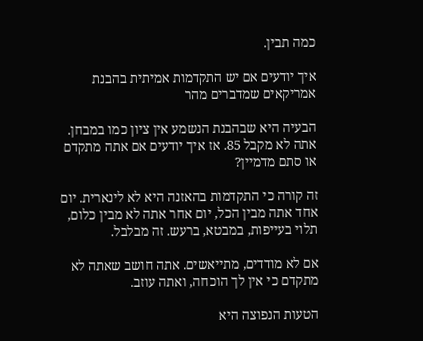כמה תבין.

איך יודעים אם יש התקדמות אמיתית בהבנת אמריקאים שמדברים מהר

הבעיה היא שבהבנת הנשמע אין ציון כמו במבחן. אתה לא מקבל 85. אז איך יודעים אם אתה מתקדם או סתם מדמיין?

זה קורה כי התקדמות בהאזנה היא לא לינארית. יום אחד אתה מבין הכל, יום אחר אתה לא מבין כלום, תלוי בעייפות, במבטא, ברעש. זה מבלבל.

אם לא מודדים, מתייאשים. אתה חושב שאתה לא מתקדם כי אין לך הוכחה, ואתה עוזב.

הטעות הנפוצה היא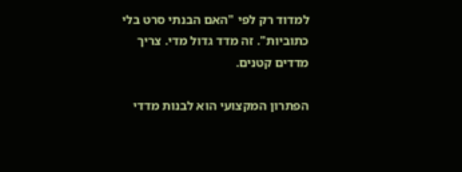למדוד רק לפי "האם הבנתי סרט בלי כתוביות". זה מדד גדול מדי. צריך מדדים קטנים.

הפתרון המקצועי הוא לבנות מדדי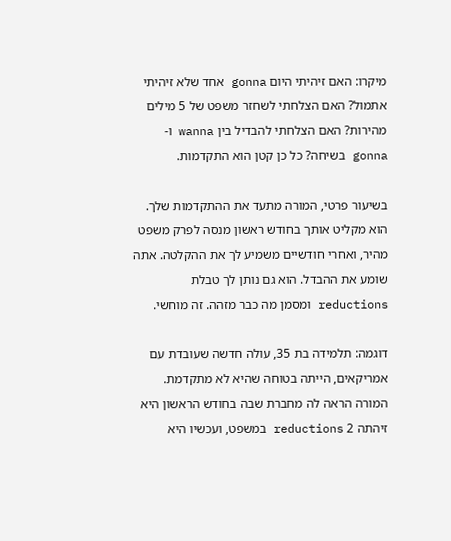מיקרו: האם זיהיתי היום gonna אחד שלא זיהיתי אתמול? האם הצלחתי לשחזר משפט של 5 מילים מהירות? האם הצלחתי להבדיל בין wanna ו-gonna בשיחה? כל כן קטן הוא התקדמות.

בשיעור פרטי, המורה מתעד את ההתקדמות שלך. הוא מקליט אותך בחודש ראשון מנסה לפרק משפט מהיר, ואחרי חודשיים משמיע לך את ההקלטה. אתה שומע את ההבדל. הוא גם נותן לך טבלת reductions ומסמן מה כבר מזהה. זה מוחשי.

דוגמה: תלמידה בת 35, עולה חדשה שעובדת עם אמריקאים, הייתה בטוחה שהיא לא מתקדמת. המורה הראה לה מחברת שבה בחודש הראשון היא זיהתה 2 reductions במשפט, ועכשיו היא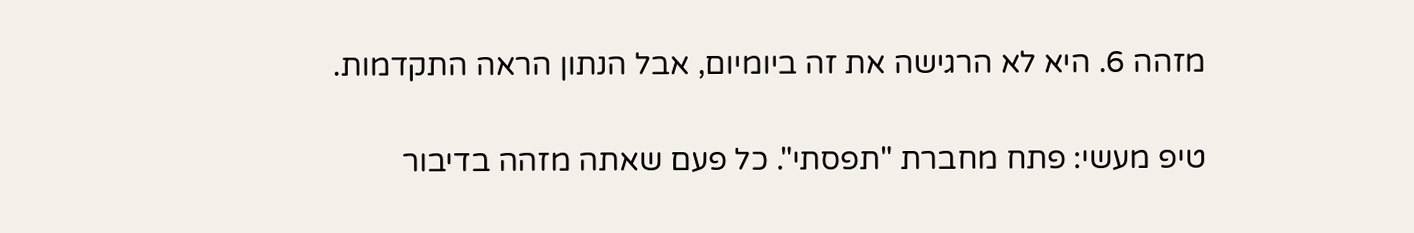מזהה 6. היא לא הרגישה את זה ביומיום, אבל הנתון הראה התקדמות.

טיפ מעשי: פתח מחברת "תפסתי". כל פעם שאתה מזהה בדיבור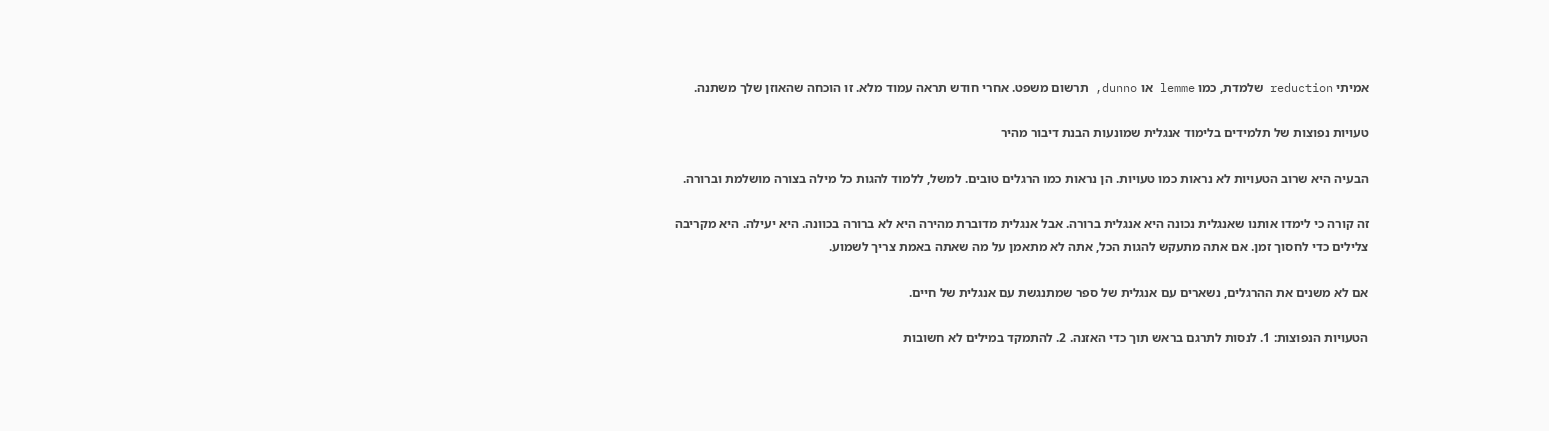אמיתי reduction שלמדת, כמו lemme או dunno, תרשום משפט. אחרי חודש תראה עמוד מלא. זו הוכחה שהאוזן שלך משתנה.

טעויות נפוצות של תלמידים בלימוד אנגלית שמונעות הבנת דיבור מהיר

הבעיה היא שרוב הטעויות לא נראות כמו טעויות. הן נראות כמו הרגלים טובים. למשל, ללמוד להגות כל מילה בצורה מושלמת וברורה.

זה קורה כי לימדו אותנו שאנגלית נכונה היא אנגלית ברורה. אבל אנגלית מדוברת מהירה היא לא ברורה בכוונה. היא יעילה. היא מקריבה צלילים כדי לחסוך זמן. אם אתה מתעקש להגות הכל, אתה לא מתאמן על מה שאתה באמת צריך לשמוע.

אם לא משנים את ההרגלים, נשארים עם אנגלית של ספר שמתנגשת עם אנגלית של חיים.

הטעויות הנפוצות: 1. לנסות לתרגם בראש תוך כדי האזנה. 2. להתמקד במילים לא חשובות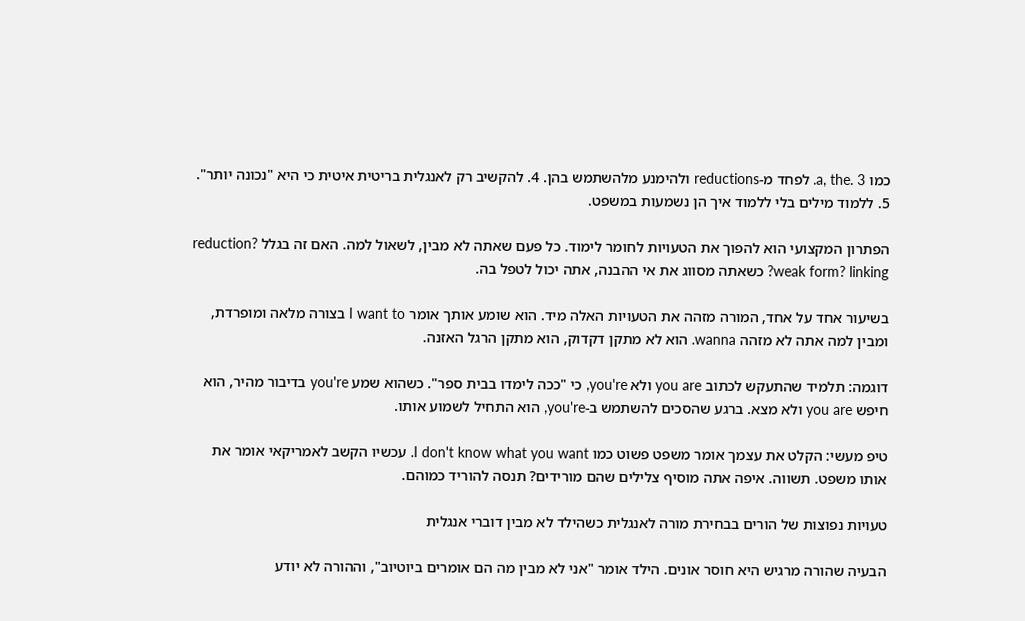כמו a, the. 3. לפחד מ-reductions ולהימנע מלהשתמש בהן. 4. להקשיב רק לאנגלית בריטית איטית כי היא "נכונה יותר". 5. ללמוד מילים בלי ללמוד איך הן נשמעות במשפט.

הפתרון המקצועי הוא להפוך את הטעויות לחומר לימוד. כל פעם שאתה לא מבין, לשאול למה. האם זה בגלל reduction? weak form? linking? כשאתה מסווג את אי ההבנה, אתה יכול לטפל בה.

בשיעור אחד על אחד, המורה מזהה את הטעויות האלה מיד. הוא שומע אותך אומר I want to בצורה מלאה ומופרדת, ומבין למה אתה לא מזהה wanna. הוא לא מתקן דקדוק, הוא מתקן הרגל האזנה.

דוגמה: תלמיד שהתעקש לכתוב you are ולא you're, כי "ככה לימדו בבית ספר". כשהוא שמע you're בדיבור מהיר, הוא חיפש you are ולא מצא. ברגע שהסכים להשתמש ב-you're, הוא התחיל לשמוע אותו.

טיפ מעשי: הקלט את עצמך אומר משפט פשוט כמו I don't know what you want. עכשיו הקשב לאמריקאי אומר את אותו משפט. תשווה. איפה אתה מוסיף צלילים שהם מורידים? תנסה להוריד כמוהם.

טעויות נפוצות של הורים בבחירת מורה לאנגלית כשהילד לא מבין דוברי אנגלית

הבעיה שהורה מרגיש היא חוסר אונים. הילד אומר "אני לא מבין מה הם אומרים ביוטיוב", וההורה לא יודע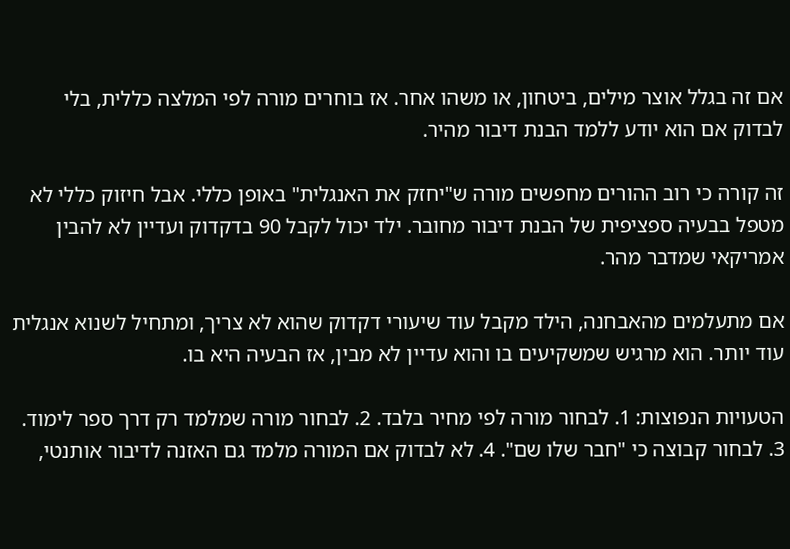אם זה בגלל אוצר מילים, ביטחון, או משהו אחר. אז בוחרים מורה לפי המלצה כללית, בלי לבדוק אם הוא יודע ללמד הבנת דיבור מהיר.

זה קורה כי רוב ההורים מחפשים מורה ש"יחזק את האנגלית" באופן כללי. אבל חיזוק כללי לא מטפל בבעיה ספציפית של הבנת דיבור מחובר. ילד יכול לקבל 90 בדקדוק ועדיין לא להבין אמריקאי שמדבר מהר.

אם מתעלמים מהאבחנה, הילד מקבל עוד שיעורי דקדוק שהוא לא צריך, ומתחיל לשנוא אנגלית עוד יותר. הוא מרגיש שמשקיעים בו והוא עדיין לא מבין, אז הבעיה היא בו.

הטעויות הנפוצות: 1. לבחור מורה לפי מחיר בלבד. 2. לבחור מורה שמלמד רק דרך ספר לימוד. 3. לבחור קבוצה כי "חבר שלו שם". 4. לא לבדוק אם המורה מלמד גם האזנה לדיבור אותנטי,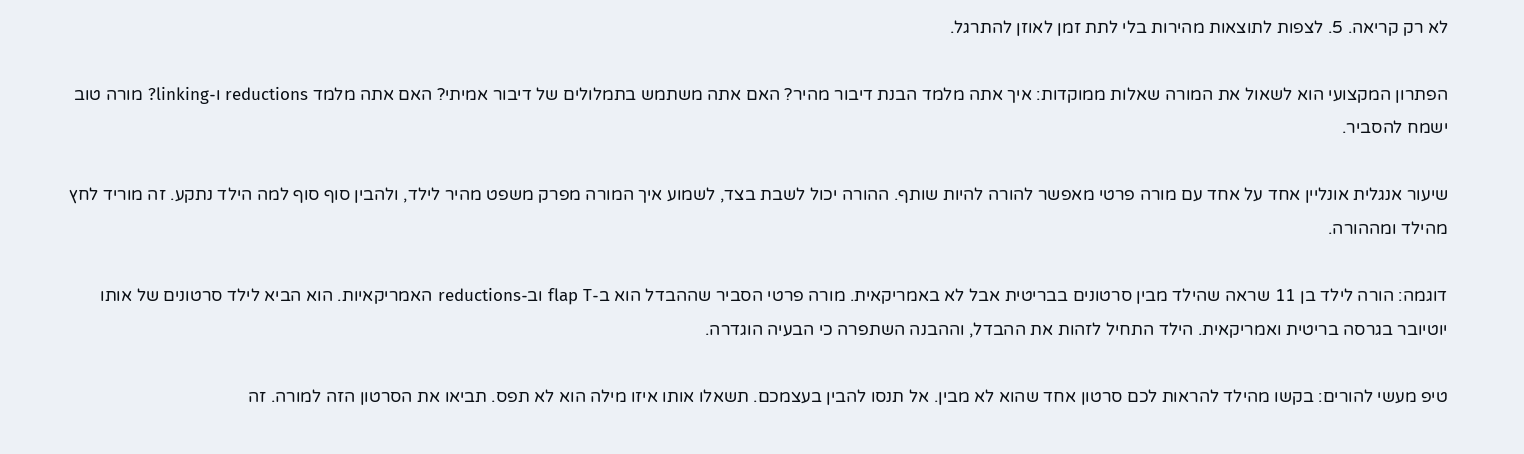לא רק קריאה. 5. לצפות לתוצאות מהירות בלי לתת זמן לאוזן להתרגל.

הפתרון המקצועי הוא לשאול את המורה שאלות ממוקדות: איך אתה מלמד הבנת דיבור מהיר? האם אתה משתמש בתמלולים של דיבור אמיתי? האם אתה מלמד reductions ו-linking? מורה טוב ישמח להסביר.

שיעור אנגלית אונליין אחד על אחד עם מורה פרטי מאפשר להורה להיות שותף. ההורה יכול לשבת בצד, לשמוע איך המורה מפרק משפט מהיר לילד, ולהבין סוף סוף למה הילד נתקע. זה מוריד לחץ מהילד ומההורה.

דוגמה: הורה לילד בן 11 שראה שהילד מבין סרטונים בבריטית אבל לא באמריקאית. מורה פרטי הסביר שההבדל הוא ב-flap T וב-reductions האמריקאיות. הוא הביא לילד סרטונים של אותו יוטיובר בגרסה בריטית ואמריקאית. הילד התחיל לזהות את ההבדל, וההבנה השתפרה כי הבעיה הוגדרה.

טיפ מעשי להורים: בקשו מהילד להראות לכם סרטון אחד שהוא לא מבין. אל תנסו להבין בעצמכם. תשאלו אותו איזו מילה הוא לא תפס. תביאו את הסרטון הזה למורה. זה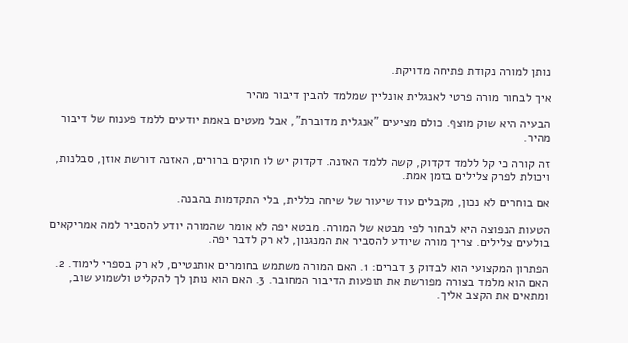נותן למורה נקודת פתיחה מדויקת.

איך לבחור מורה פרטי לאנגלית אונליין שמלמד להבין דיבור מהיר

הבעיה היא שוק מוצף. כולם מציעים "אנגלית מדוברת", אבל מעטים באמת יודעים ללמד פענוח של דיבור מהיר.

זה קורה כי קל ללמד דקדוק, קשה ללמד האזנה. דקדוק יש לו חוקים ברורים, האזנה דורשת אוזן, סבלנות, ויכולת לפרק צלילים בזמן אמת.

אם בוחרים לא נכון, מקבלים עוד שיעור של שיחה כללית, בלי התקדמות בהבנה.

הטעות הנפוצה היא לבחור לפי מבטא של המורה. מבטא יפה לא אומר שהמורה יודע להסביר למה אמריקאים בולעים צלילים. צריך מורה שיודע להסביר את המנגנון, לא רק לדבר יפה.

הפתרון המקצועי הוא לבדוק 3 דברים: 1. האם המורה משתמש בחומרים אותנטיים, לא רק בספרי לימוד. 2. האם הוא מלמד בצורה מפורשת את תופעות הדיבור המחובר. 3. האם הוא נותן לך להקליט ולשמוע שוב, ומתאים את הקצב אליך.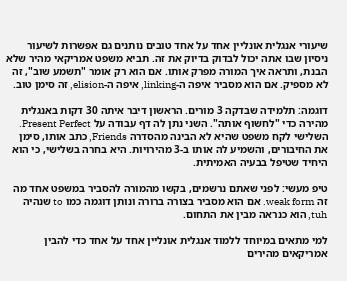שיעורי אנגלית אונליין אחד על אחד טובים נותנים גם אפשרות לשיעור ניסיון שבו אתה יכול לבדוק בדיוק את זה. תביא משפט אמריקאי מהיר שלא הבנת, ותראה איך המורה מפרק אותו. אם הוא רק אומר "תשמע שוב", זה לא מספיק. אם הוא מסביר איפה ה-linking, איפה ה-elision, זה סימן טוב.

דוגמה: תלמידה שבדקה 3 מורים. הראשון דיבר איתה 30 דקות באנגלית מהירה כדי "לחשוף אותה". השני נתן לה דף עבודה על Present Perfect. השלישי לקח משפט שהיא לא הבינה מהסדרה Friends, כתב אותו, סימן את החיבורים, והשמיע לה אותו ב-3 מהירויות. היא בחרה בשלישי, כי הוא היחיד שטיפל בבעיה האמיתית.

טיפ מעשי: לפני שאתם נרשמים, בקשו מהמורה להסביר במשפט אחד מה זה weak form. אם הוא מסביר בצורה ברורה ונותן דוגמה כמו to שנהיה tuh, הוא כנראה מבין את התחום.

למי מתאים במיוחד ללמוד אנגלית אונליין אחד על אחד כדי להבין אמריקאים מהירים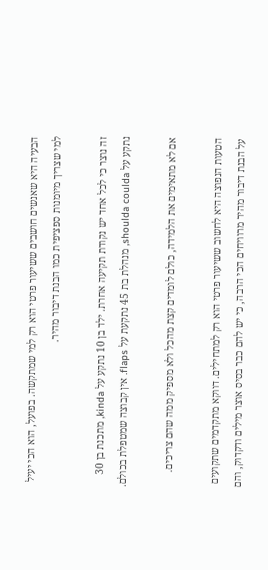הבעיה היא שאנשים חושבים ששיעור פרטי הוא רק למי שמתקשה. בפועל, הוא הכי יעיל למי שצריך מיומנות ספציפית כמו הבנת דיבור מהיר.

זה נוצר כי לכל אחד יש נקודת תקיעה אחרת. ילד בן 10 נתקע על kinda, מתכנת בן 30 נתקע על shoulda coulda, מנהלת בת 45 נתקעת על flaps. אין קבוצה שמטפלת בכולם.

אם לא מתאימים את הלמידה, כולם לומדים קצת מהכל ולא מספיק ממה שהם צריכים.

הטעות הנפוצה היא לחשוב ששיעור פרטי הוא רק למתחילים. דווקא מתקדמים שתקועים על הבנת דיבור מהיר מרוויחים הכי הרבה, כי יש להם כבר בסיס אוצר מילים ודקדוק, והם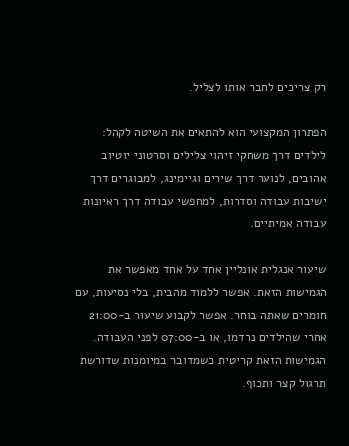רק צריכים לחבר אותו לצליל.

הפתרון המקצועי הוא להתאים את השיטה לקהל: לילדים דרך משחקי זיהוי צלילים וסרטוני יוטיוב אהובים, לנוער דרך שירים וגיימינג, למבוגרים דרך ישיבות עבודה וסדרות, למחפשי עבודה דרך ראיונות עבודה אמיתיים.

שיעור אנגלית אונליין אחד על אחד מאפשר את הגמישות הזאת. אפשר ללמוד מהבית, בלי נסיעות, עם חומרים שאתה בוחר. אפשר לקבוע שיעור ב-21:00 אחרי שהילדים נרדמו, או ב-07:00 לפני העבודה. הגמישות הזאת קריטית כשמדובר במיומנות שדורשת תרגול קצר ותכוף.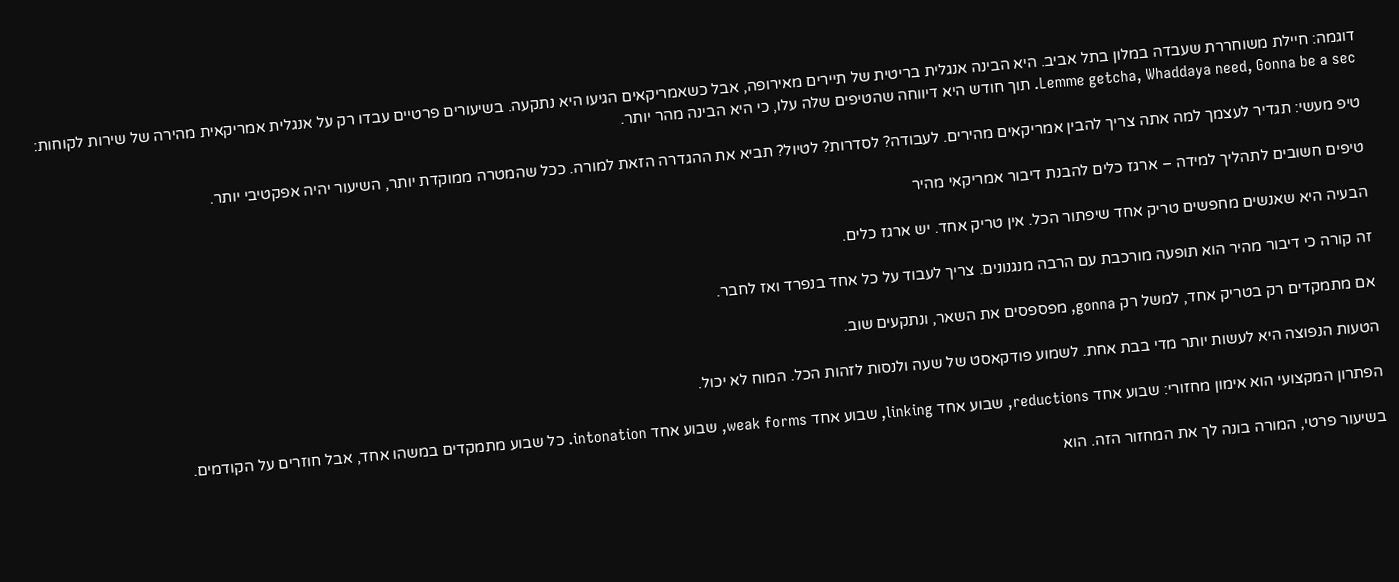דוגמה: חיילת משוחררת שעבדה במלון בתל אביב. היא הבינה אנגלית בריטית של תיירים מאירופה, אבל כשאמריקאים הגיעו היא נתקעה. בשיעורים פרטיים עבדו רק על אנגלית אמריקאית מהירה של שירות לקוחות: Lemme getcha, Whaddaya need, Gonna be a sec. תוך חודש היא דיווחה שהטיפים שלה עלו, כי היא הבינה מהר יותר.

טיפ מעשי: תגדיר לעצמך למה אתה צריך להבין אמריקאים מהירים. לעבודה? לסדרות? לטיול? תביא את ההגדרה הזאת למורה. ככל שהמטרה ממוקדת יותר, השיעור יהיה אפקטיבי יותר.

טיפים חשובים לתהליך למידה – ארגז כלים להבנת דיבור אמריקאי מהיר

הבעיה היא שאנשים מחפשים טריק אחד שיפתור הכל. אין טריק אחד. יש ארגז כלים.

זה קורה כי דיבור מהיר הוא תופעה מורכבת עם הרבה מנגנונים. צריך לעבוד על כל אחד בנפרד ואז לחבר.

אם מתמקדים רק בטריק אחד, למשל רק gonna, מפספסים את השאר, ונתקעים שוב.

הטעות הנפוצה היא לעשות יותר מדי בבת אחת. לשמוע פודקאסט של שעה ולנסות לזהות הכל. המוח לא יכול.

הפתרון המקצועי הוא אימון מחזורי: שבוע אחד reductions, שבוע אחד linking, שבוע אחד weak forms, שבוע אחד intonation. כל שבוע מתמקדים במשהו אחד, אבל חוזרים על הקודמים.

בשיעור פרטי, המורה בונה לך את המחזור הזה. הוא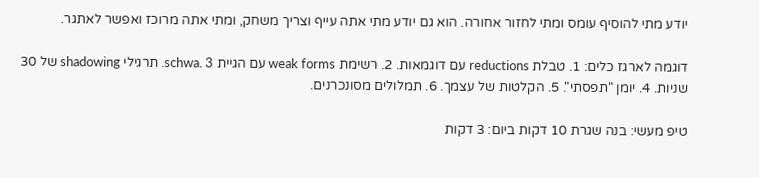יודע מתי להוסיף עומס ומתי לחזור אחורה. הוא גם יודע מתי אתה עייף וצריך משחק, ומתי אתה מרוכז ואפשר לאתגר.

דוגמה לארגז כלים: 1. טבלת reductions עם דוגמאות. 2. רשימת weak forms עם הגיית schwa. 3. תרגילי shadowing של 30 שניות. 4. יומן "תפסתי". 5. הקלטות של עצמך. 6. תמלולים מסונכרנים.

טיפ מעשי: בנה שגרת 10 דקות ביום: 3 דקות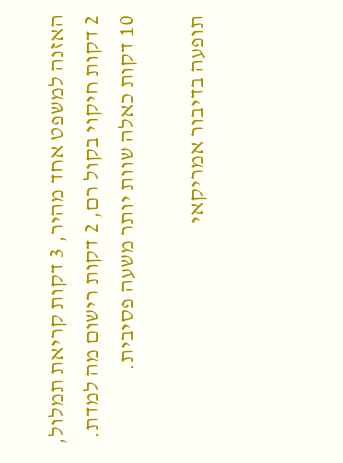האזנה למשפט אחד מהיר, 3 דקות קריאת תמלול, 2 דקות חיקוי בקול רם, 2 דקות רישום מה למדת. 10 דקות כאלה שוות יותר משעה פסיבית.

תופעה בדיבור אמריקאי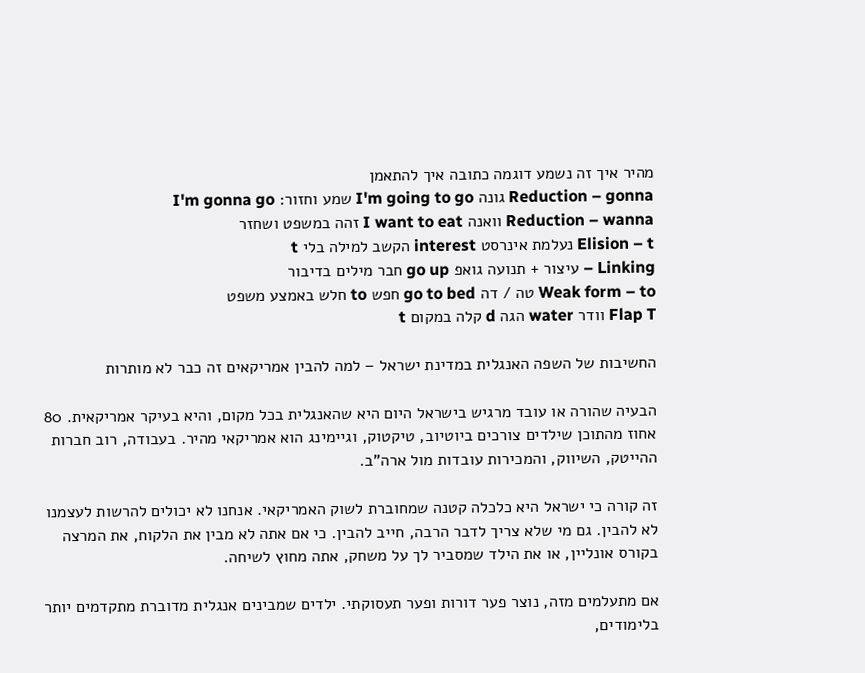מהיר איך זה נשמע דוגמה כתובה איך להתאמן
Reduction – gonna גונה I'm going to go שמע וחזור: I'm gonna go
Reduction – wanna וואנה I want to eat זהה במשפט ושחזר
Elision – t נעלמת אינרסט interest הקשב למילה בלי t
Linking – עיצור + תנועה גואפ go up חבר מילים בדיבור
Weak form – to טה / דה go to bed חפש to חלש באמצע משפט
Flap T וודר water הגה d קלה במקום t

החשיבות של השפה האנגלית במדינת ישראל – למה להבין אמריקאים זה כבר לא מותרות

הבעיה שהורה או עובד מרגיש בישראל היום היא שהאנגלית בכל מקום, והיא בעיקר אמריקאית. 80 אחוז מהתוכן שילדים צורכים ביוטיוב, טיקטוק, וגיימינג הוא אמריקאי מהיר. בעבודה, רוב חברות ההייטק, השיווק, והמכירות עובדות מול ארה"ב.

זה קורה כי ישראל היא כלכלה קטנה שמחוברת לשוק האמריקאי. אנחנו לא יכולים להרשות לעצמנו לא להבין. גם מי שלא צריך לדבר הרבה, חייב להבין. כי אם אתה לא מבין את הלקוח, את המרצה בקורס אונליין, או את הילד שמסביר לך על משחק, אתה מחוץ לשיחה.

אם מתעלמים מזה, נוצר פער דורות ופער תעסוקתי. ילדים שמבינים אנגלית מדוברת מתקדמים יותר בלימודים,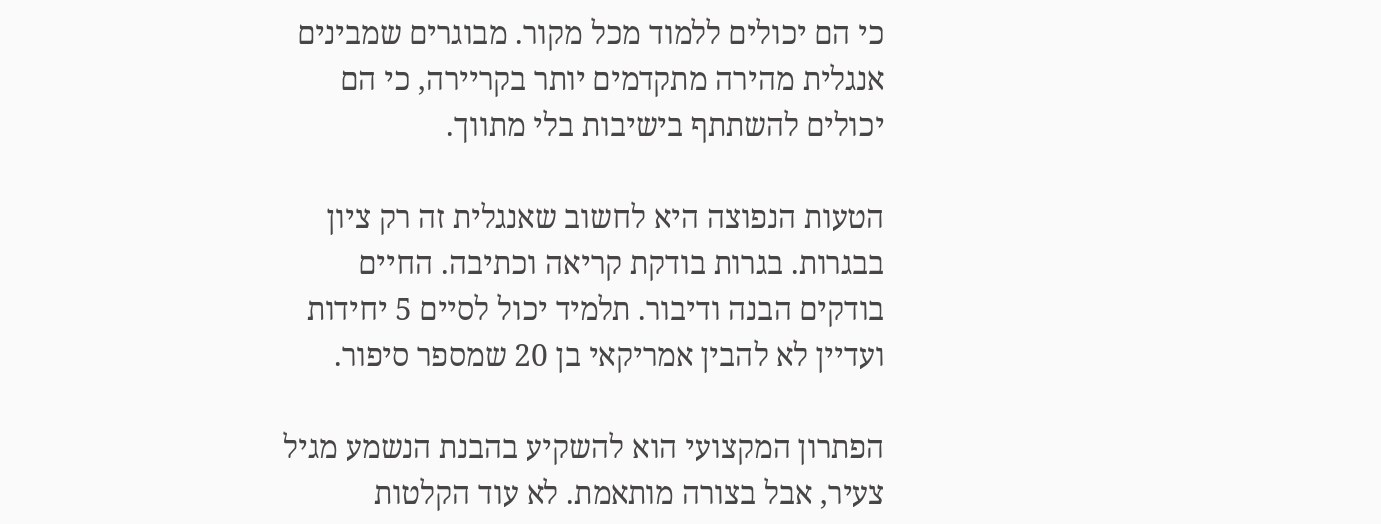כי הם יכולים ללמוד מכל מקור. מבוגרים שמבינים אנגלית מהירה מתקדמים יותר בקריירה, כי הם יכולים להשתתף בישיבות בלי מתווך.

הטעות הנפוצה היא לחשוב שאנגלית זה רק ציון בבגרות. בגרות בודקת קריאה וכתיבה. החיים בודקים הבנה ודיבור. תלמיד יכול לסיים 5 יחידות ועדיין לא להבין אמריקאי בן 20 שמספר סיפור.

הפתרון המקצועי הוא להשקיע בהבנת הנשמע מגיל צעיר, אבל בצורה מותאמת. לא עוד הקלטות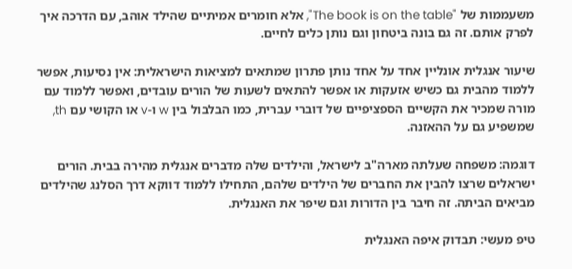משעממות של "The book is on the table", אלא חומרים אמיתיים שהילד אוהב, עם הדרכה איך לפרק אותם. זה גם בונה ביטחון וגם נותן כלים לחיים.

שיעור אנגלית אונליין אחד על אחד נותן פתרון שמתאים למציאות הישראלית: אין נסיעות, אפשר ללמוד מהבית גם כשיש אזעקות או אפשר להתאים לשעות של הורים עובדים, ואפשר ללמוד עם מורה שמכיר את הקשיים הספציפיים של דוברי עברית, כמו הבלבול בין w ו-v או הקושי עם th, שמשפיע גם על ההאזנה.

דוגמה: משפחה שעלתה מארה"ב לישראל, והילדים שלה מדברים אנגלית מהירה בבית. הורים ישראלים שרצו להבין את החברים של הילדים שלהם, התחילו ללמוד דווקא דרך הסלנג שהילדים מביאים הביתה. זה חיבר בין הדורות וגם שיפר את האנגלית.

טיפ מעשי: תבדוק איפה האנגלית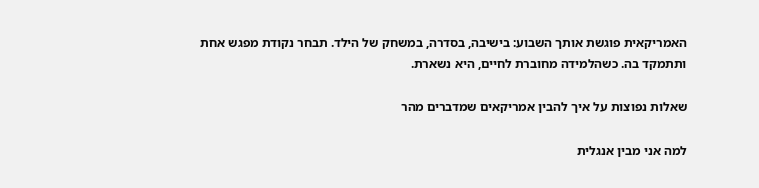האמריקאית פוגשת אותך השבוע: בישיבה, בסדרה, במשחק של הילד. תבחר נקודת מפגש אחת ותתמקד בה. כשהלמידה מחוברת לחיים, היא נשארת.

שאלות נפוצות על איך להבין אמריקאים שמדברים מהר

למה אני מבין אנגלית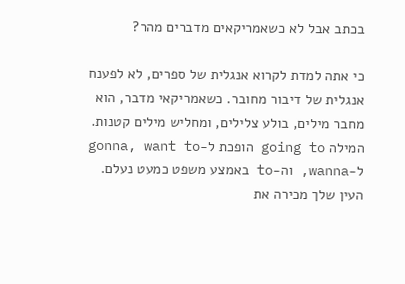בכתב אבל לא כשאמריקאים מדברים מהר?

כי אתה למדת לקרוא אנגלית של ספרים, לא לפענח אנגלית של דיבור מחובר. כשאמריקאי מדבר, הוא מחבר מילים, בולע צלילים, ומחליש מילים קטנות. המילה going to הופכת ל-gonna, want to ל-wanna, וה-to באמצע משפט כמעט נעלם. העין שלך מכירה את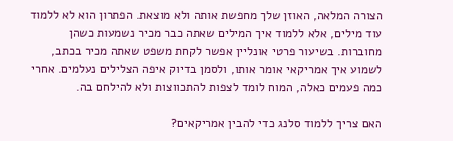הצורה המלאה, האוזן שלך מחפשת אותה ולא מוצאת. הפתרון הוא לא ללמוד עוד מילים, אלא ללמוד איך המילים שאתה כבר מכיר נשמעות כשהן מחוברות. בשיעור פרטי אונליין אפשר לקחת משפט שאתה מכיר בכתב, לשמוע איך אמריקאי אומר אותו, ולסמן בדיוק איפה הצלילים נעלמים. אחרי כמה פעמים כאלה, המוח לומד לצפות להתכווצות ולא להילחם בה.

האם צריך ללמוד סלנג כדי להבין אמריקאים?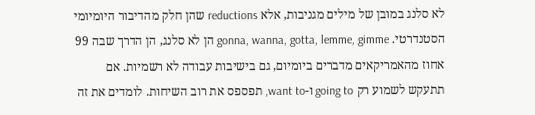לא סלנג במובן של מילים מגניבות, אלא reductions שהן חלק מהדיבור היומיומי הסטנדרטי. gonna, wanna, gotta, lemme, gimme הן לא סלנג, הן הדרך שבה 99 אחוז מהאמריקאים מדברים ביומיום, גם בישיבות עבודה לא רשמיות. אם תתעקש לשמוע רק going to ו-want to, תפספס את רוב השיחות. לומדים את זה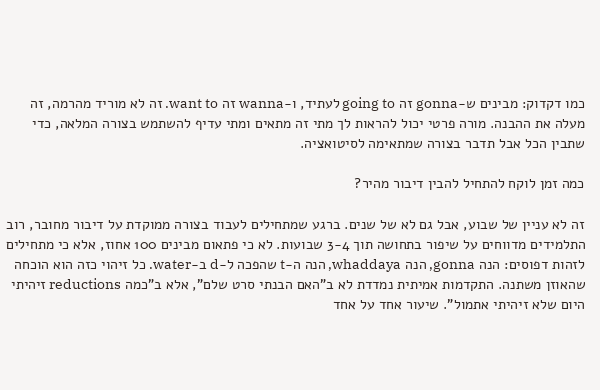כמו דקדוק: מבינים ש-gonna זה going to לעתיד, ו-wanna זה want to. זה לא מוריד מהרמה, זה מעלה את ההבנה. מורה פרטי יכול להראות לך מתי זה מתאים ומתי עדיף להשתמש בצורה המלאה, כדי שתבין הכל אבל תדבר בצורה שמתאימה לסיטואציה.

כמה זמן לוקח להתחיל להבין דיבור מהיר?

זה לא עניין של שבוע, אבל גם לא של שנים. ברגע שמתחילים לעבוד בצורה ממוקדת על דיבור מחובר, רוב התלמידים מדווחים על שיפור בתחושה תוך 3-4 שבועות. לא כי פתאום מבינים 100 אחוז, אלא כי מתחילים לזהות דפוסים: הנה gonna, הנה whaddaya, הנה ה-t שהפכה ל-d ב-water. כל זיהוי כזה הוא הוכחה שהאוזן משתנה. התקדמות אמיתית נמדדת לא ב"האם הבנתי סרט שלם", אלא ב"כמה reductions זיהיתי היום שלא זיהיתי אתמול". שיעור אחד על אחד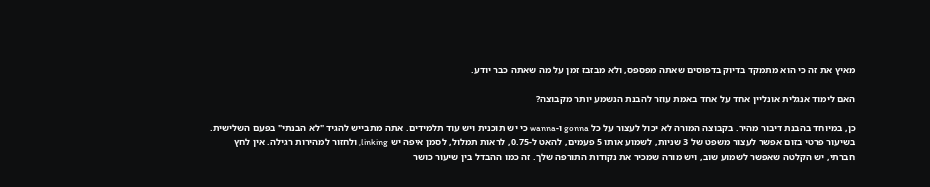מאיץ את זה כי הוא מתמקד בדיוק בדפוסים שאתה מפספס, ולא מבזבז זמן על מה שאתה כבר יודע.

האם לימוד אנגלית אונליין אחד על אחד באמת עוזר להבנת הנשמע יותר מקבוצה?

כן, במיוחד בהבנת דיבור מהיר. בקבוצה המורה לא יכול לעצור על כל gonna ו-wanna כי יש תוכנית ויש עוד תלמידים. אתה מתבייש להגיד "לא הבנתי" בפעם השלישית. בשיעור פרטי בזום אפשר לעצור משפט של 3 שניות, לשמוע אותו 5 פעמים, להאט ל-0.75, לראות תמלול, לסמן איפה יש linking, ולחזור למהירות רגילה. אין לחץ חברתי, יש הקלטה שאפשר לשמוע שוב, ויש מורה שמכיר את נקודות התורפה שלך. זה כמו ההבדל בין שיעור כושר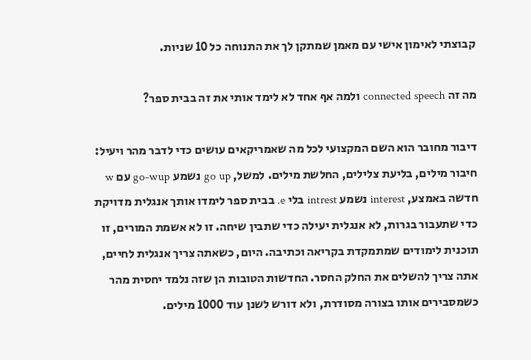קבוצתי לאימון אישי עם מאמן שמתקן לך את התנוחה כל 10 שניות.

מה זה connected speech ולמה אף אחד לא לימד אותי את זה בבית ספר?

דיבור מחובר הוא השם המקצועי לכל מה שאמריקאים עושים כדי לדבר מהר ויעיל: חיבור מילים, בליעת צלילים, החלשת מילים. למשל, go up נשמע go-wup עם w חדשה באמצע, interest נשמע intrest בלי e. בבית ספר לימדו אותך אנגלית מדויקת כדי שתעבור בגרות, לא אנגלית יעילה כדי שתבין שיחה. זו לא אשמת המורים, זו תוכנית לימודים שמתמקדת בקריאה וכתיבה. היום, כשאתה צריך אנגלית לחיים, אתה צריך להשלים את החלק החסר. החדשות הטובות הן שזה נלמד יחסית מהר כשמסבירים אותו בצורה מסודרת, ולא דורש לשנן עוד 1000 מילים.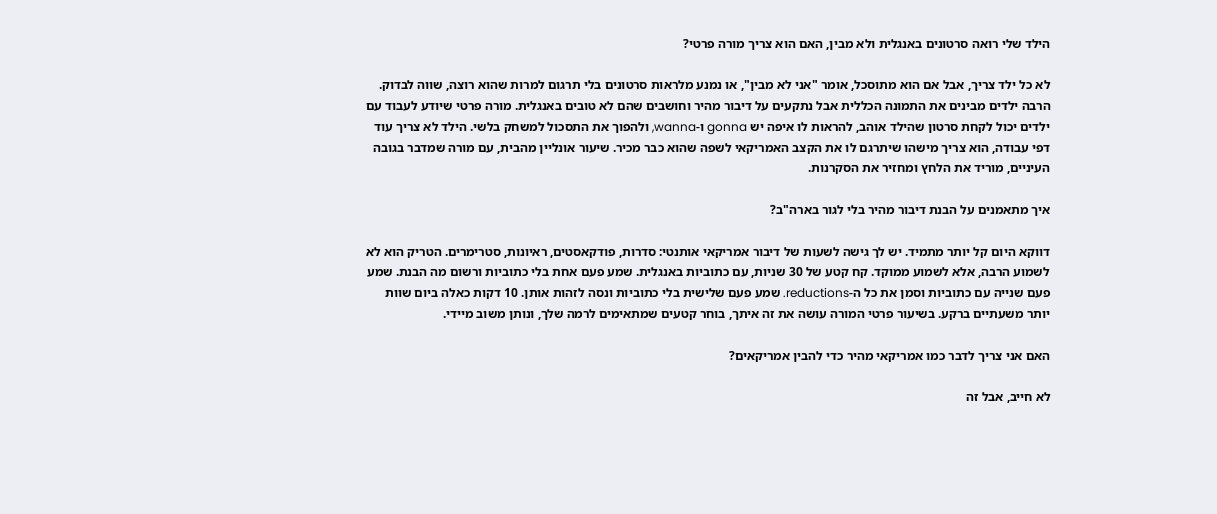הילד שלי רואה סרטונים באנגלית ולא מבין, האם הוא צריך מורה פרטי?

לא כל ילד צריך, אבל אם הוא מתוסכל, אומר "אני לא מבין", או נמנע מלראות סרטונים בלי תרגום למרות שהוא רוצה, שווה לבדוק. הרבה ילדים מבינים את התמונה הכללית אבל נתקעים על דיבור מהיר וחושבים שהם לא טובים באנגלית. מורה פרטי שיודע לעבוד עם ילדים יכול לקחת סרטון שהילד אוהב, להראות לו איפה יש gonna ו-wanna, ולהפוך את התסכול למשחק בלשי. הילד לא צריך עוד דפי עבודה, הוא צריך מישהו שיתרגם לו את הקצב האמריקאי לשפה שהוא כבר מכיר. שיעור אונליין מהבית, עם מורה שמדבר בגובה העיניים, מוריד את הלחץ ומחזיר את הסקרנות.

איך מתאמנים על הבנת דיבור מהיר בלי לגור בארה"ב?

דווקא היום קל יותר מתמיד. יש לך גישה לשעות של דיבור אמריקאי אותנטי: סדרות, פודקאסטים, ראיונות, סטרימרים. הטריק הוא לא לשמוע הרבה, אלא לשמוע ממוקד. קח קטע של 30 שניות, עם כתוביות באנגלית. שמע פעם אחת בלי כתוביות ורשום מה הבנת. שמע פעם שנייה עם כתוביות וסמן את כל ה-reductions. שמע פעם שלישית בלי כתוביות ונסה לזהות אותן. 10 דקות כאלה ביום שוות יותר משעתיים ברקע. בשיעור פרטי המורה עושה את זה איתך, בוחר קטעים שמתאימים לרמה שלך, ונותן משוב מיידי.

האם אני צריך לדבר כמו אמריקאי מהיר כדי להבין אמריקאים?

לא חייב, אבל זה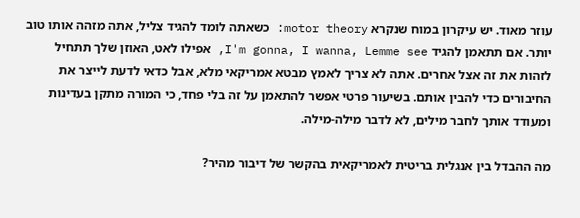עוזר מאוד. יש עיקרון במוח שנקרא motor theory: כשאתה לומד להגיד צליל, אתה מזהה אותו טוב יותר. אם תתאמן להגיד I'm gonna, I wanna, Lemme see, אפילו לאט, האוזן שלך תתחיל לזהות את זה אצל אחרים. אתה לא צריך לאמץ מבטא אמריקאי מלא, אבל כדאי לדעת לייצר את החיבורים כדי להבין אותם. בשיעור פרטי אפשר להתאמן על זה בלי פחד, כי המורה מתקן בעדינות ומעודד אותך לחבר מילים, לא לדבר מילה-מילה.

מה ההבדל בין אנגלית בריטית לאמריקאית בהקשר של דיבור מהיר?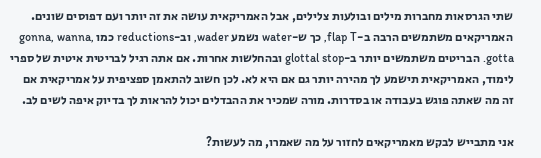שתי הגרסאות מחברות מילים ובולעות צלילים, אבל האמריקאית עושה את זה יותר ועם דפוסים שונים. האמריקאים משתמשים הרבה ב-flap T, כך ש-water נשמע wader, וב-reductions כמו gonna, wanna, gotta. הבריטים משתמשים יותר ב-glottal stop ובהחלשות אחרות. אם אתה רגיל לבריטית איטית של ספרי לימוד, האמריקאית תישמע לך מהירה יותר גם אם היא לא. לכן חשוב להתאמן ספציפית על אמריקאית אם זה מה שאתה פוגש בעבודה או בסדרות. מורה שמכיר את ההבדלים יכול להראות לך בדיוק איפה לשים לב.

אני מתבייש לבקש מאמריקאים לחזור על מה שאמרו, מה לעשות?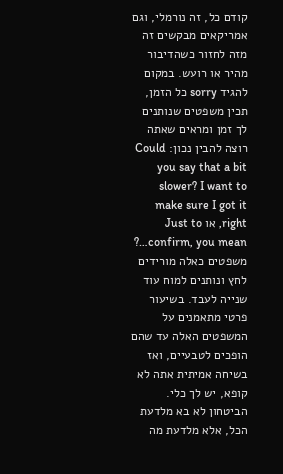קודם כל, זה נורמלי, וגם אמריקאים מבקשים זה מזה לחזור כשהדיבור מהיר או רועש. במקום להגיד sorry כל הזמן, תכין משפטים שנותנים לך זמן ומראים שאתה רוצה להבין נכון: Could you say that a bit slower? I want to make sure I got it right, או Just to confirm, you mean…? משפטים כאלה מורידים לחץ ונותנים למוח עוד שנייה לעבד. בשיעור פרטי מתאמנים על המשפטים האלה עד שהם הופכים לטבעיים, ואז בשיחה אמיתית אתה לא קופא, יש לך כלי. הביטחון לא בא מלדעת הכל, אלא מלדעת מה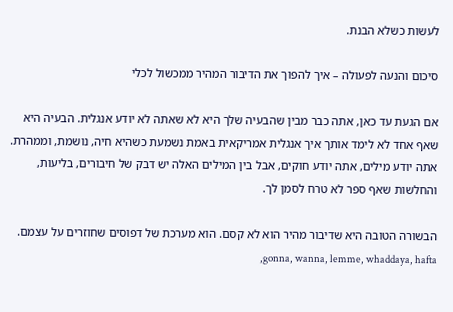לעשות כשלא הבנת.

סיכום והנעה לפעולה – איך להפוך את הדיבור המהיר ממכשול לכלי

אם הגעת עד כאן, אתה כבר מבין שהבעיה שלך היא לא שאתה לא יודע אנגלית. הבעיה היא שאף אחד לא לימד אותך איך אנגלית אמריקאית באמת נשמעת כשהיא חיה, נושמת, וממהרת. אתה יודע מילים, אתה יודע חוקים, אבל בין המילים האלה יש דבק של חיבורים, בליעות, והחלשות שאף ספר לא טרח לסמן לך.

הבשורה הטובה היא שדיבור מהיר הוא לא קסם. הוא מערכת של דפוסים שחוזרים על עצמם. gonna, wanna, lemme, whaddaya, hafta,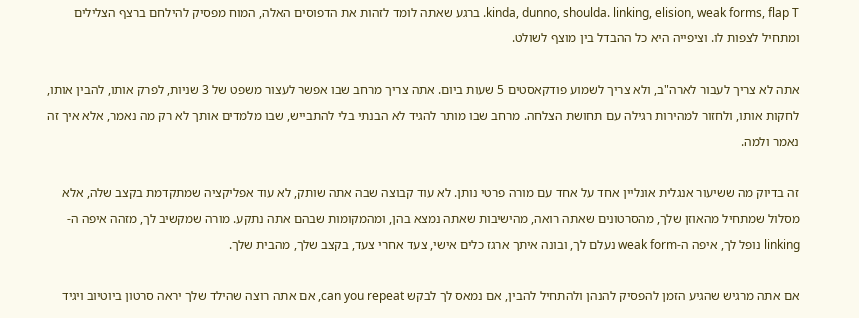kinda, dunno, shoulda. linking, elision, weak forms, flap T. ברגע שאתה לומד לזהות את הדפוסים האלה, המוח מפסיק להילחם ברצף הצלילים ומתחיל לצפות לו. וציפייה היא כל ההבדל בין מוצף לשולט.

אתה לא צריך לעבור לארה"ב, ולא צריך לשמוע פודקאסטים 5 שעות ביום. אתה צריך מרחב שבו אפשר לעצור משפט של 3 שניות, לפרק אותו, להבין אותו, לחקות אותו, ולחזור למהירות רגילה עם תחושת הצלחה. מרחב שבו מותר להגיד לא הבנתי בלי להתבייש, שבו מלמדים אותך לא רק מה נאמר, אלא איך זה נאמר ולמה.

זה בדיוק מה ששיעור אנגלית אונליין אחד על אחד עם מורה פרטי נותן. לא עוד קבוצה שבה אתה שותק, לא עוד אפליקציה שמתקדמת בקצב שלה, אלא מסלול שמתחיל מהאוזן שלך, מהסרטונים שאתה רואה, מהישיבות שאתה נמצא בהן, ומהמקומות שבהם אתה נתקע. מורה שמקשיב לך, מזהה איפה ה-linking נופל לך, איפה ה-weak form נעלם לך, ובונה איתך ארגז כלים אישי, צעד אחרי צעד, בקצב שלך, מהבית שלך.

אם אתה מרגיש שהגיע הזמן להפסיק להנהן ולהתחיל להבין, אם נמאס לך לבקש can you repeat, אם אתה רוצה שהילד שלך יראה סרטון ביוטיוב ויגיד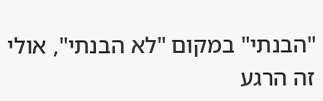"הבנתי" במקום "לא הבנתי", אולי זה הרגע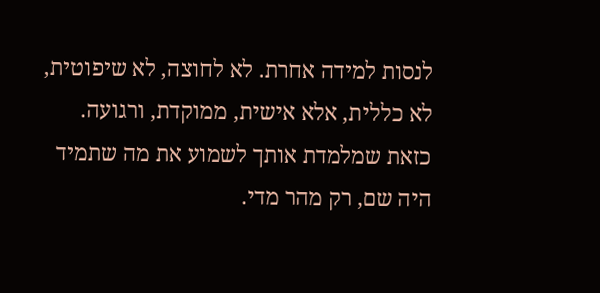לנסות למידה אחרת. לא לחוצה, לא שיפוטית, לא כללית, אלא אישית, ממוקדת, ורגועה. כזאת שמלמדת אותך לשמוע את מה שתמיד היה שם, רק מהר מדי.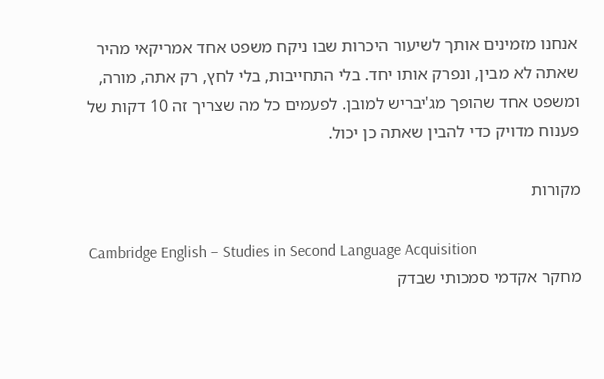אנחנו מזמינים אותך לשיעור היכרות שבו ניקח משפט אחד אמריקאי מהיר שאתה לא מבין, ונפרק אותו יחד. בלי התחייבות, בלי לחץ, רק אתה, מורה, ומשפט אחד שהופך מג'יבריש למובן. לפעמים כל מה שצריך זה 10 דקות של פענוח מדויק כדי להבין שאתה כן יכול.

מקורות

Cambridge English – Studies in Second Language Acquisition
מחקר אקדמי סמכותי שבדק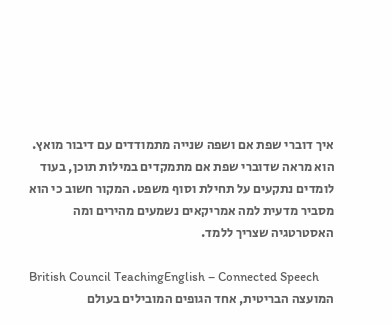איך דוברי שפת אם ושפה שנייה מתמודדים עם דיבור מואץ. הוא מראה שדוברי שפת אם מתמקדים במילות תוכן, בעוד לומדים נתקעים על תחילת וסוף משפט. המקור חשוב כי הוא מסביר מדעית למה אמריקאים נשמעים מהירים ומה האסטרטגיה שצריך ללמד.

British Council TeachingEnglish – Connected Speech
המועצה הבריטית, אחד הגופים המובילים בעולם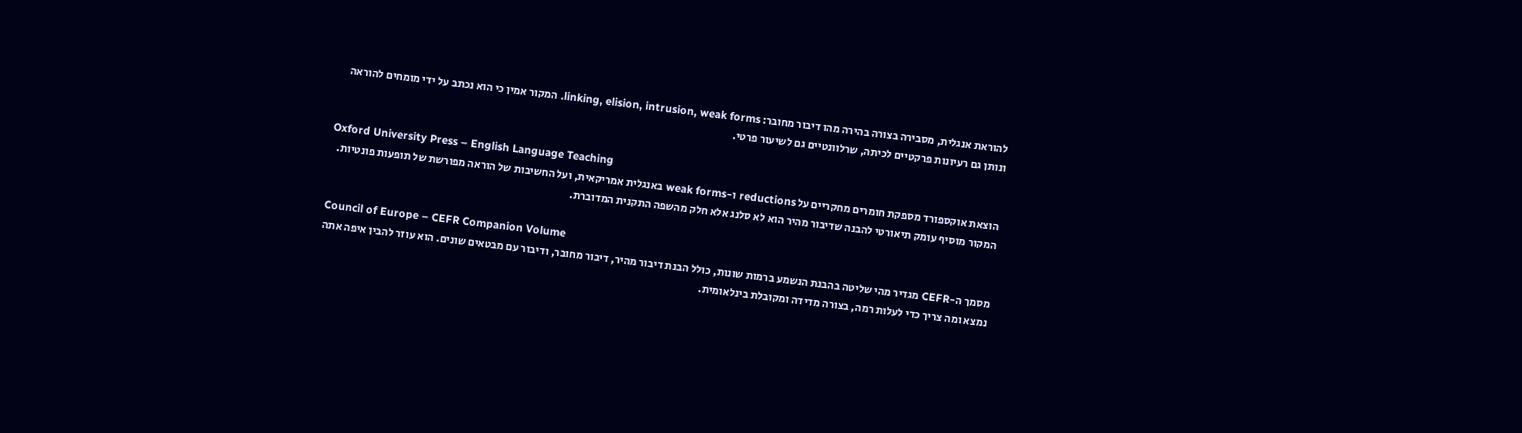להוראת אנגלית, מסבירה בצורה בהירה מהו דיבור מחובר: linking, elision, intrusion, weak forms. המקור אמין כי הוא נכתב על ידי מומחים להוראה ונותן גם רעיונות פרקטיים לכיתה, שרלוונטיים גם לשיעור פרטי.

Oxford University Press – English Language Teaching
הוצאת אוקספורד מספקת חומרים מחקריים על reductions ו-weak forms באנגלית אמריקאית, ועל החשיבות של הוראה מפורשת של תופעות פונטיות. המקור מוסיף עומק תיאורטי להבנה שדיבור מהיר הוא לא סלנג אלא חלק מהשפה התקנית המדוברת.

Council of Europe – CEFR Companion Volume
מסמך ה-CEFR מגדיר מהי שליטה בהבנת הנשמע ברמות שונות, כולל הבנת דיבור מהיר, דיבור מחובר, ודיבור עם מבטאים שונים. הוא עוזר להבין איפה אתה נמצא ומה צריך כדי לעלות רמה, בצורה מדידה ומקובלת בינלאומית.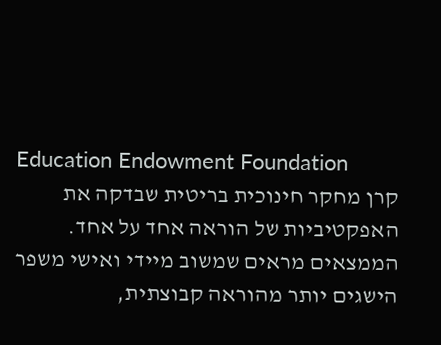Education Endowment Foundation
קרן מחקר חינוכית בריטית שבדקה את האפקטיביות של הוראה אחד על אחד. הממצאים מראים שמשוב מיידי ואישי משפר הישגים יותר מהוראה קבוצתית,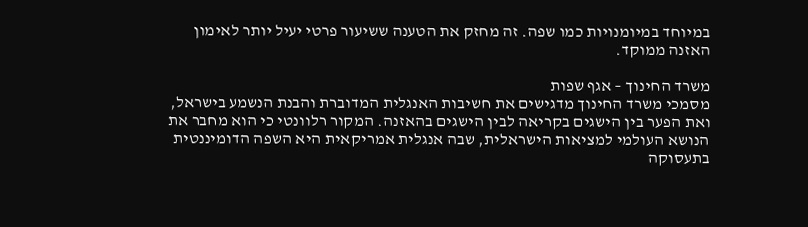במיוחד במיומנויות כמו שפה. זה מחזק את הטענה ששיעור פרטי יעיל יותר לאימון האזנה ממוקד.

משרד החינוך – אגף שפות
מסמכי משרד החינוך מדגישים את חשיבות האנגלית המדוברת והבנת הנשמע בישראל, ואת הפער בין הישגים בקריאה לבין הישגים בהאזנה. המקור רלוונטי כי הוא מחבר את הנושא העולמי למציאות הישראלית, שבה אנגלית אמריקאית היא השפה הדומיננטית בתעסוקה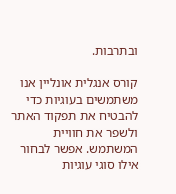ובתרבות.

קורס אנגלית אונליין אנו משתמשים בעוגיות כדי להבטיח את תפקוד האתר ולשפר את חוויית המשתמש. אפשר לבחור אילו סוגי עוגיות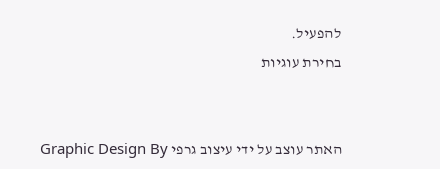להפעיל.
בחירת עוגיות


האתר עוצב על ידי עיצוב גרפי Graphic Design By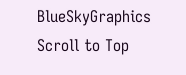BlueSkyGraphics
Scroll to Top